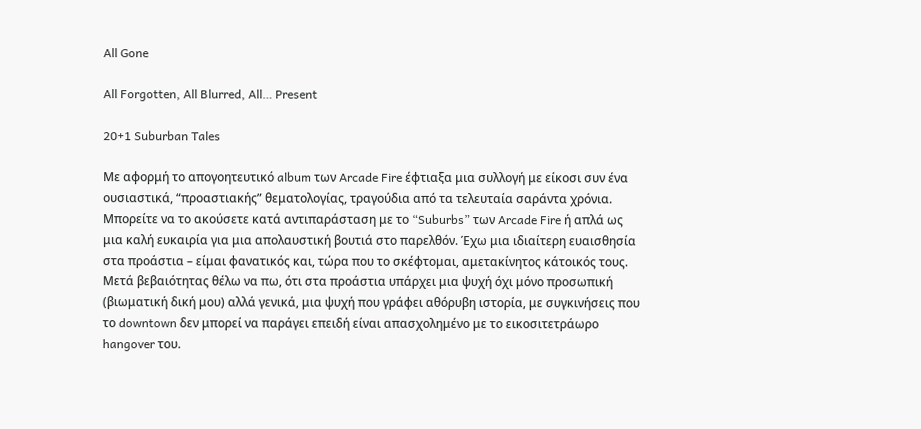All Gone

All Forgotten, All Blurred, All… Present

20+1 Suburban Tales

Με αφορμή το απογοητευτικό album των Arcade Fire έφτιαξα μια συλλογή με είκοσι συν ένα oυσιαστικά, “προαστιακής” θεματολογίας, τραγούδια από τα τελευταία σαράντα χρόνια. Μπορείτε να το ακούσετε κατά αντιπαράσταση με το “Suburbs” των Arcade Fire ή απλά ως μια καλή ευκαιρία για μια απολαυστική βουτιά στο παρελθόν. Έχω μια ιδιαίτερη ευαισθησία στα προάστια – είμαι φανατικός και, τώρα που το σκέφτομαι, αμετακίνητος κάτοικός τους. Μετά βεβαιότητας θέλω να πω, ότι στα προάστια υπάρχει μια ψυχή όχι μόνο προσωπική (βιωματική δική μου) αλλά γενικά, μια ψυχή που γράφει αθόρυβη ιστορία, με συγκινήσεις που το downtown δεν μπορεί να παράγει επειδή είναι απασχολημένο με το εικοσιτετράωρο hangover του.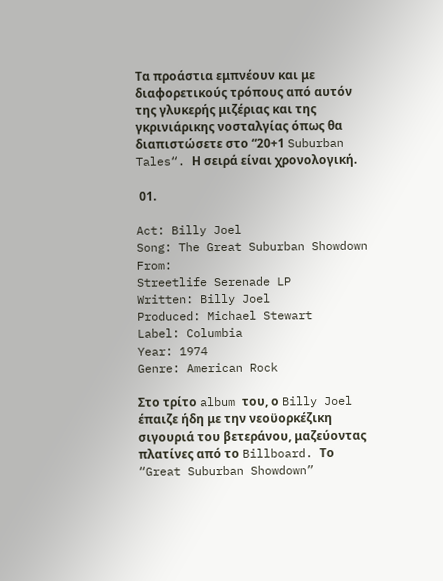Τα προάστια εμπνέουν και με διαφορετικούς τρόπους από αυτόν της γλυκερής μιζέριας και της γκρινιάρικης νοσταλγίας όπως θα διαπιστώσετε στο “20+1 Suburban Tales“. Η σειρά είναι χρονολογική.

 01.

Act: Billy Joel
Song: The Great Suburban Showdown
From:
Streetlife Serenade LP
Written: Billy Joel
Produced: Michael Stewart
Label: Columbia
Year: 1974
Genre: American Rock

Στο τρίτο album του, ο Billy Joel έπαιζε ήδη με την νεοϋορκέζικη σιγουριά του βετεράνου, μαζεύοντας πλατίνες από το Billboard. Το “Great Suburban Showdown”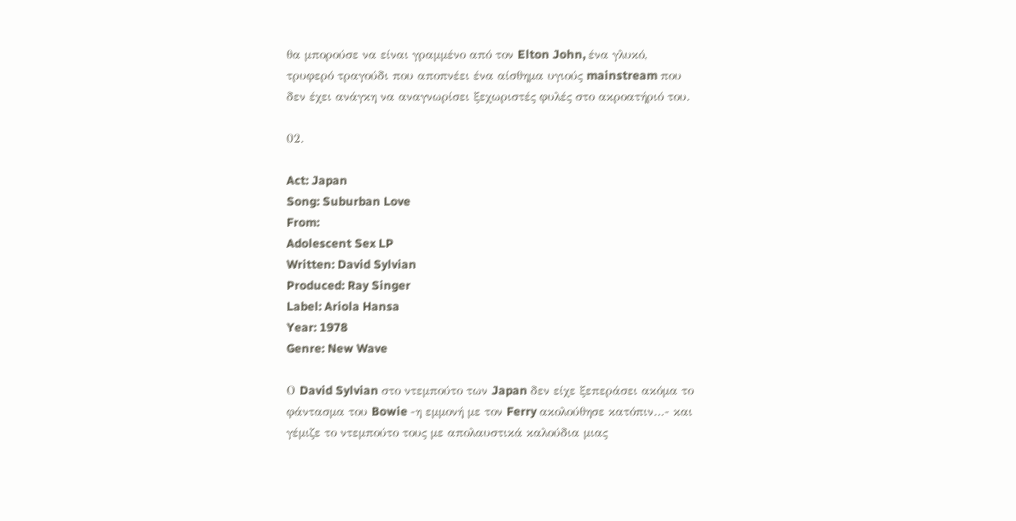θα μπορούσε να είναι γραμμένο από τον Elton John, ένα γλυκό, τρυφερό τραγούδι που αποπνέει ένα αίσθημα υγιούς mainstream που δεν έχει ανάγκη να αναγνωρίσει ξεχωριστές φυλές στο ακροατήριό του.

02.

Act: Japan
Song: Suburban Love
From:
Adolescent Sex LP
Written: David Sylvian
Produced: Ray Singer
Label: Ariola Hansa
Year: 1978
Genre: New Wave

Ο David Sylvian στο ντεμπούτο των Japan δεν είχε ξεπεράσει ακόμα το φάντασμα του Bowie -η εμμονή με τον Ferry ακολούθησε κατόπιν…- και γέμιζε το ντεμπούτο τους με απολαυστικά καλούδια μιας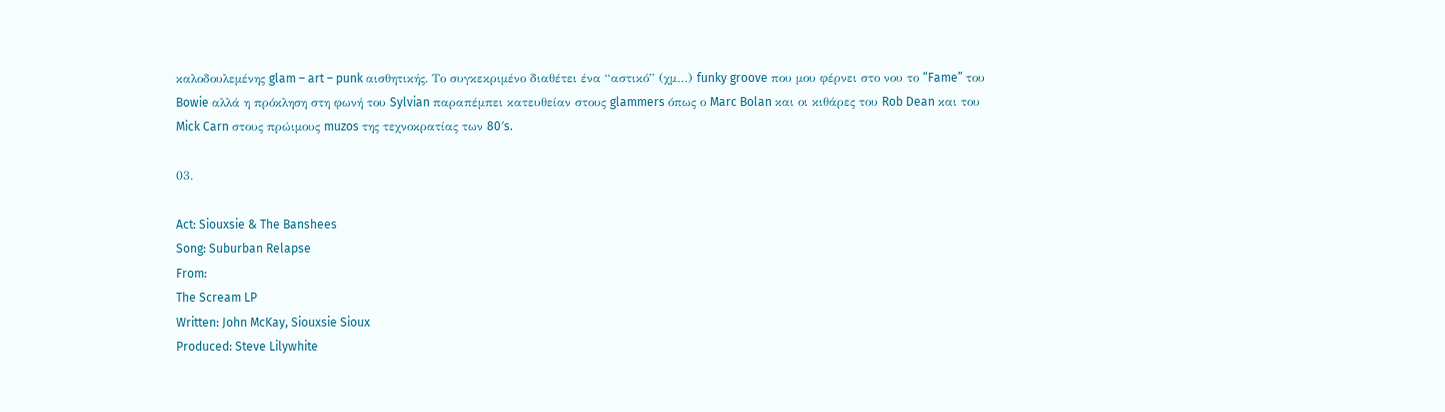καλοδουλεμένης glam – art – punk αισθητικής. Το συγκεκριμένο διαθέτει ένα “αστικό” (χμ…) funky groove που μου φέρνει στο νου το “Fame” του Bowie αλλά η πρόκληση στη φωνή του Sylvian παραπέμπει κατευθείαν στους glammers όπως ο Marc Bolan και οι κιθάρες του Rob Dean και του Mick Carn στους πρώιμους muzos της τεχνοκρατίας των 80′s.

03.

Act: Siouxsie & The Banshees
Song: Suburban Relapse
From:
The Scream LP
Written: John McKay, Siouxsie Sioux
Produced: Steve Lilywhite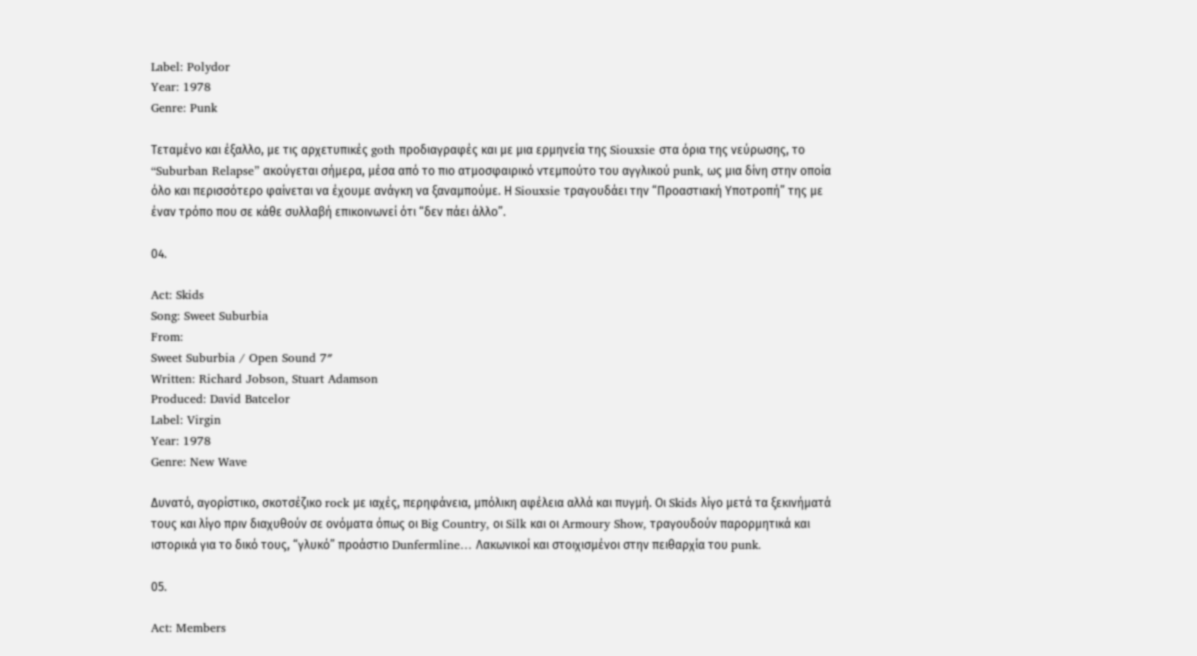Label: Polydor
Year: 1978
Genre: Punk

Τεταμένο και έξαλλο, με τις αρχετυπικές goth προδιαγραφές και με μια ερμηνεία της Siouxsie στα όρια της νεύρωσης, το “Suburban Relapse” ακούγεται σήμερα, μέσα από το πιο ατμοσφαιρικό ντεμπούτο του αγγλικού punk, ως μια δίνη στην οποία όλο και περισσότερο φαίνεται να έχουμε ανάγκη να ξαναμπούμε. Η Siouxsie τραγουδάει την “Προαστιακή Υποτροπή” της με έναν τρόπο που σε κάθε συλλαβή επικοινωνεί ότι “δεν πάει άλλο”.

04.

Act: Skids
Song: Sweet Suburbia
From:
Sweet Suburbia / Open Sound 7″
Written: Richard Jobson, Stuart Adamson
Produced: David Batcelor
Label: Virgin
Year: 1978
Genre: New Wave

Δυνατό, αγορίστικο, σκοτσέζικο rock με ιαχές, περηφάνεια, μπόλικη αφέλεια αλλά και πυγμή. Οι Skids λίγο μετά τα ξεκινήματά τους και λίγο πριν διαχυθούν σε ονόματα όπως οι Big Country, οι Silk και οι Armoury Show, τραγουδούν παρορμητικά και ιστορικά για το δικό τους, “γλυκό” προάστιο Dunfermline… Λακωνικοί και στοιχισμένοι στην πειθαρχία του punk.

05.

Act: Members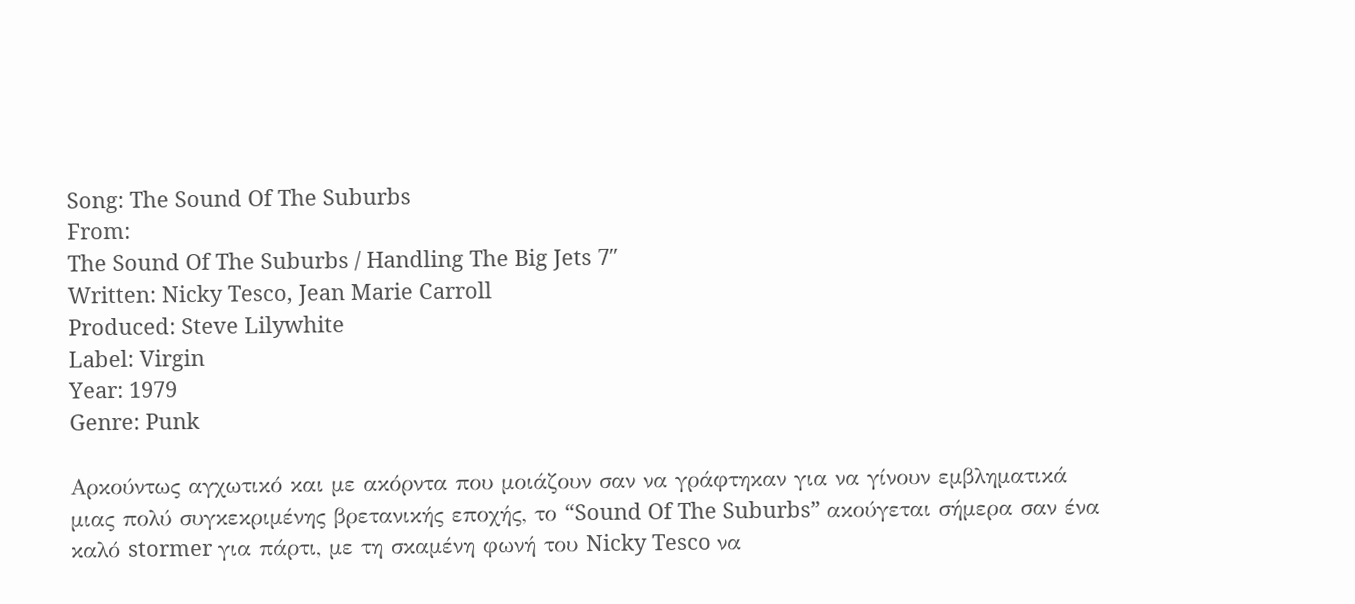Song: The Sound Of The Suburbs
From:
The Sound Of The Suburbs / Handling The Big Jets 7″
Written: Nicky Tesco, Jean Marie Carroll
Produced: Steve Lilywhite
Label: Virgin
Year: 1979
Genre: Punk

Αρκούντως αγχωτικό και με ακόρντα που μοιάζουν σαν να γράφτηκαν για να γίνουν εμβληματικά μιας πολύ συγκεκριμένης βρετανικής εποχής, το “Sound Of The Suburbs” ακούγεται σήμερα σαν ένα καλό stormer για πάρτι, με τη σκαμένη φωνή του Nicky Tesco να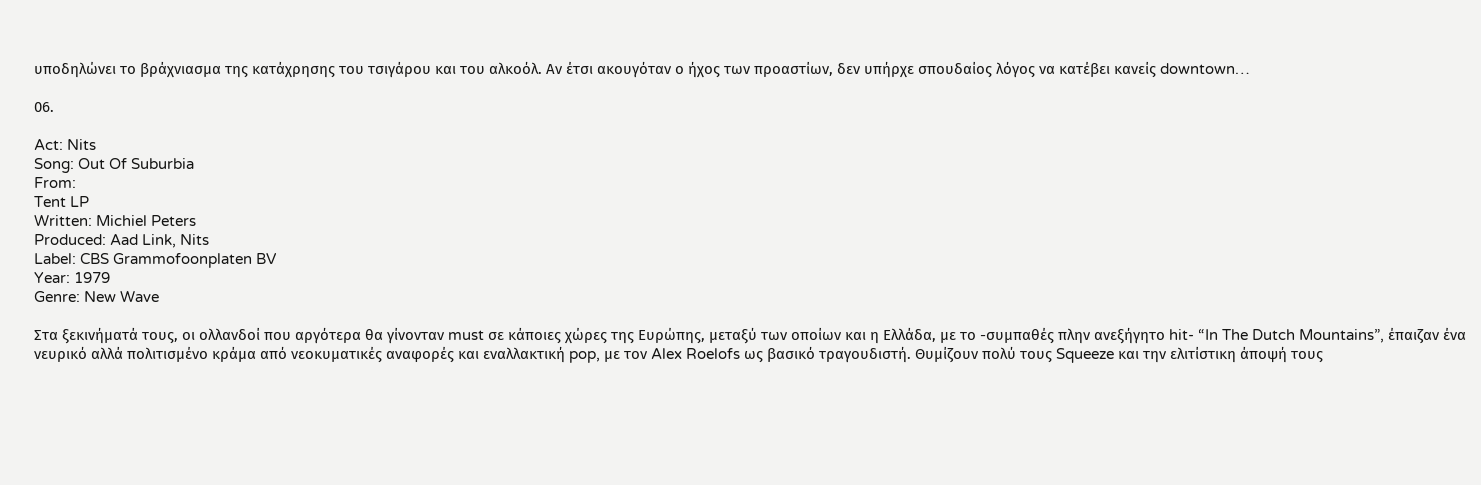υποδηλώνει το βράχνιασμα της κατάχρησης του τσιγάρου και του αλκοόλ. Αν έτσι ακουγόταν ο ήχος των προαστίων, δεν υπήρχε σπουδαίος λόγος να κατέβει κανείς downtown…

06.

Act: Nits
Song: Out Of Suburbia
From:
Tent LP
Written: Michiel Peters
Produced: Aad Link, Nits
Label: CBS Grammofoonplaten BV
Year: 1979
Genre: New Wave

Στα ξεκινήματά τους, οι ολλανδοί που αργότερα θα γίνονταν must σε κάποιες χώρες της Ευρώπης, μεταξύ των οποίων και η Ελλάδα, με το -συμπαθές πλην ανεξήγητο hit- “In The Dutch Mountains”, έπαιζαν ένα νευρικό αλλά πολιτισμένο κράμα από νεοκυματικές αναφορές και εναλλακτική pop, με τον Alex Roelofs ως βασικό τραγουδιστή. Θυμίζουν πολύ τους Squeeze και την ελιτίστικη άποψή τους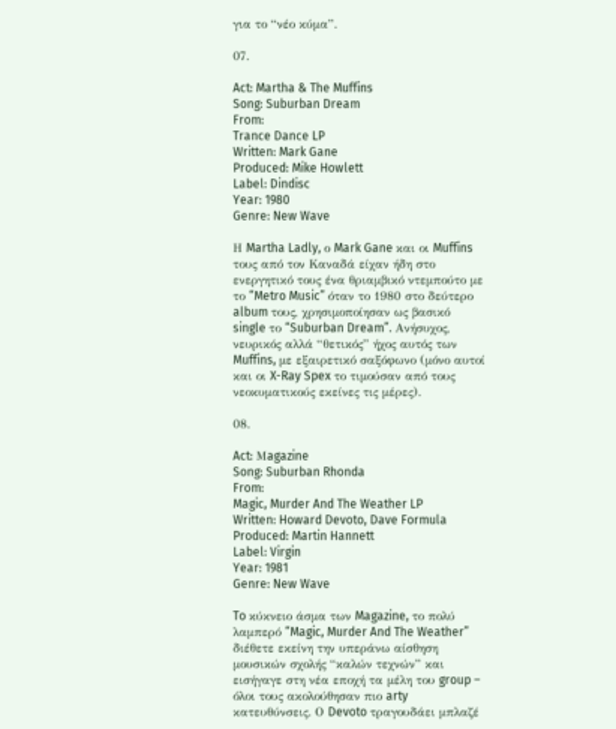για το “νέο κύμα”.

07.

Act: Martha & The Muffins
Song: Suburban Dream
From:
Trance Dance LP
Written: Mark Gane
Produced: Mike Howlett
Label: Dindisc
Year: 1980
Genre: New Wave

Η Martha Ladly, ο Mark Gane και οι Muffins τους από τον Καναδά είχαν ήδη στο ενεργητικό τους ένα θριαμβικό ντεμπούτο με το “Metro Music” όταν το 1980 στο δεύτερο album τους, χρησιμοποίησαν ως βασικό single το “Suburban Dream”. Ανήσυχος, νευρικός αλλά “θετικός” ήχος αυτός των Muffins, με εξαιρετικό σαξόφωνο (μόνο αυτοί και οι X-Ray Spex το τιμούσαν από τους νεοκυματικούς εκείνες τις μέρες).

08.

Act: Μagazine
Song: Suburban Rhonda
From:
Magic, Murder And The Weather LP
Written: Howard Devoto, Dave Formula
Produced: Martin Hannett
Label: Virgin
Year: 1981
Genre: New Wave

To κύκνειο άσμα των Magazine, το πολύ λαμπερό “Magic, Murder And The Weather” διέθετε εκείνη την υπεράνω αίσθηση μουσικών σχολής “καλών τεχνών” και εισήγαγε στη νέα εποχή τα μέλη του group – όλοι τους ακολούθησαν πιο arty κατευθύνσεις. Ο Devoto τραγουδάει μπλαζέ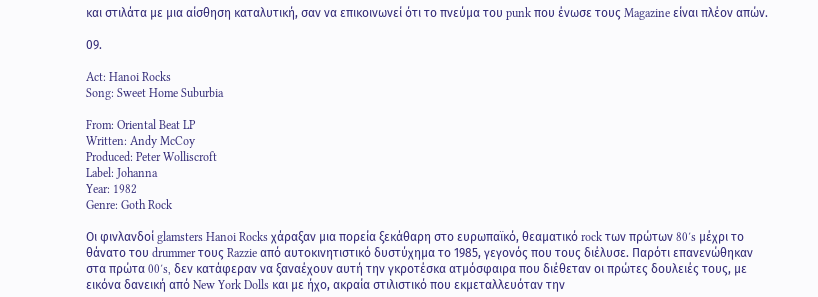και στιλάτα με μια αίσθηση καταλυτική, σαν να επικοινωνεί ότι το πνεύμα του punk που ένωσε τους Magazine είναι πλέον απών.

09.

Act: Hanoi Rocks
Song: Sweet Home Suburbia

From: Oriental Beat LP
Written: Andy McCoy
Produced: Peter Wolliscroft
Label: Johanna
Year: 1982
Genre: Goth Rock

Οι φινλανδοί glamsters Hanoi Rocks χάραξαν μια πορεία ξεκάθαρη στο ευρωπαϊκό, θεαματικό rock των πρώτων 80′s μέχρι το θάνατο του drummer τους Razzie από αυτοκινητιστικό δυστύχημα το 1985, γεγονός που τους διέλυσε. Παρότι επανενώθηκαν στα πρώτα 00′s, δεν κατάφεραν να ξαναέχουν αυτή την γκροτέσκα ατμόσφαιρα που διέθεταν οι πρώτες δουλειές τους, με εικόνα δανεική από New York Dolls και με ήχο, ακραία στιλιστικό που εκμεταλλευόταν την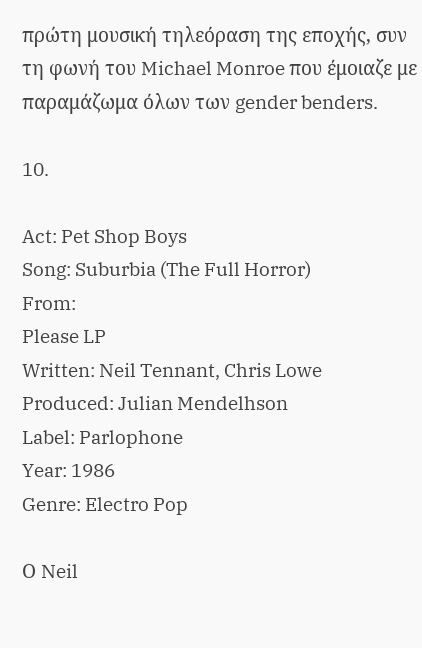πρώτη μουσική τηλεόραση της εποχής, συν τη φωνή του Michael Monroe που έμοιαζε με παραμάζωμα όλων των gender benders.

10.

Act: Pet Shop Boys
Song: Suburbia (The Full Horror)
From:
Please LP
Written: Neil Tennant, Chris Lowe
Produced: Julian Mendelhson
Label: Parlophone
Year: 1986
Genre: Electro Pop

Ο Neil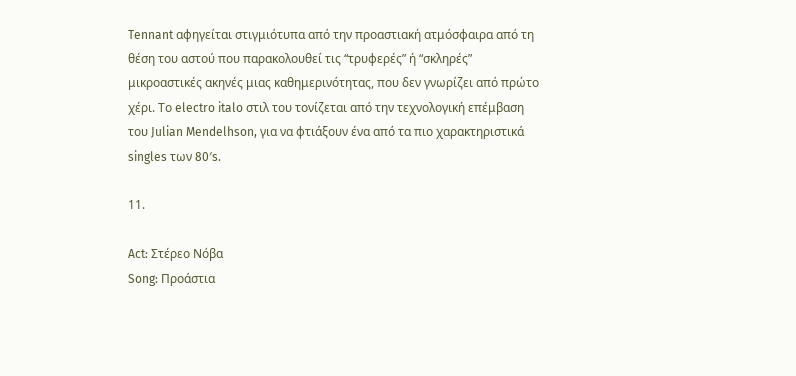Tennant αφηγείται στιγμιότυπα από την προαστιακή ατμόσφαιρα από τη θέση του αστού που παρακολουθεί τις “τρυφερές” ή “σκληρές” μικροαστικές ακηνές μιας καθημερινότητας, που δεν γνωρίζει από πρώτο χέρι. Το electro italo στιλ του τονίζεται από την τεχνολογική επέμβαση του Julian Mendelhson, για να φτιάξουν ένα από τα πιο χαρακτηριστικά singles των 80′s.

11.

Act: Στέρεο Νόβα
Song: Προάστια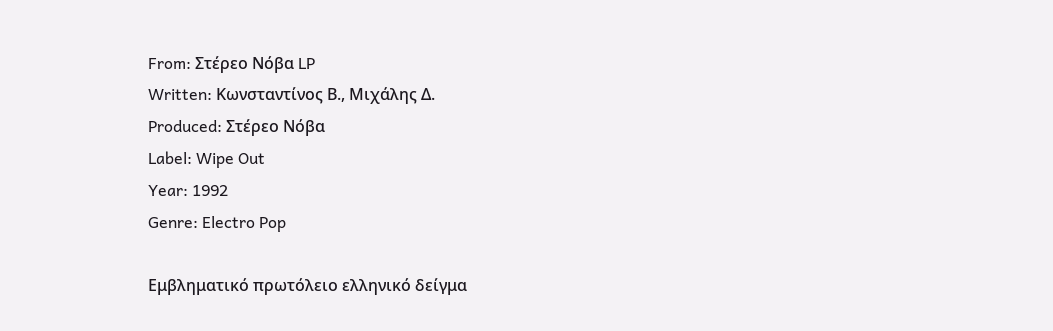From: Στέρεο Νόβα LP
Written: Κωνσταντίνος Β., Μιχάλης Δ.
Produced: Στέρεο Νόβα
Label: Wipe Out
Year: 1992
Genre: Electro Pop

Εμβληματικό πρωτόλειο ελληνικό δείγμα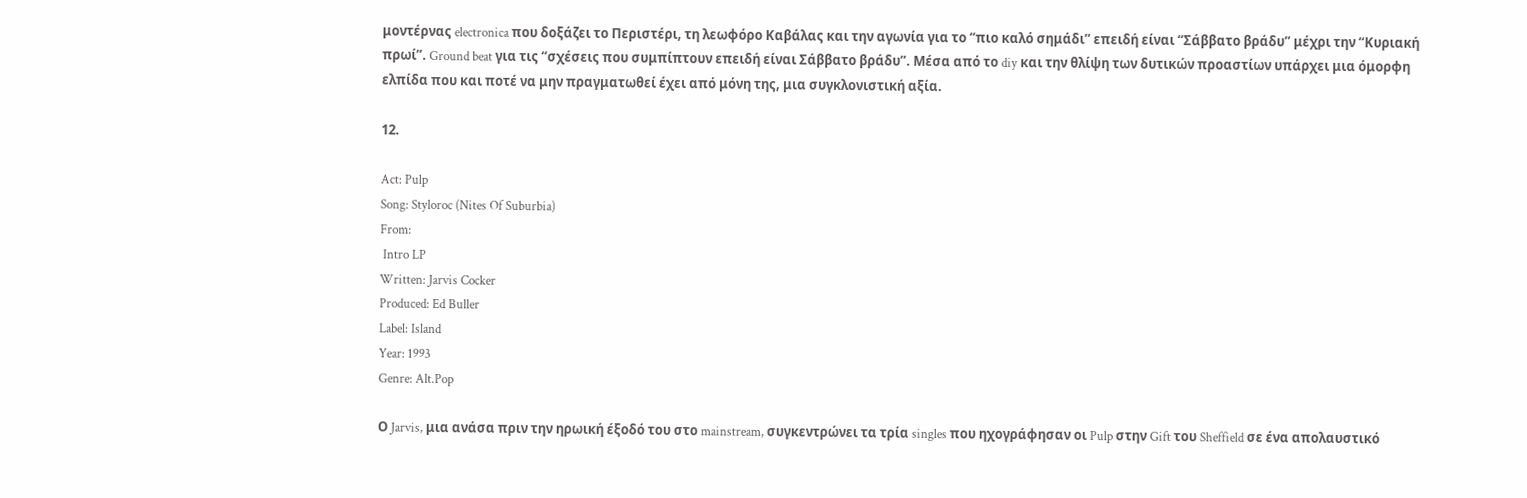μοντέρνας electronica που δοξάζει το Περιστέρι, τη λεωφόρο Καβάλας και την αγωνία για το “πιο καλό σημάδι” επειδή είναι “Σάββατο βράδυ” μέχρι την “Κυριακή πρωί”. Ground beat για τις “σχέσεις που συμπίπτουν επειδή είναι Σάββατο βράδυ”. Μέσα από το diy και την θλίψη των δυτικών προαστίων υπάρχει μια όμορφη ελπίδα που και ποτέ να μην πραγματωθεί έχει από μόνη της, μια συγκλονιστική αξία.

12.

Act: Pulp
Song: Styloroc (Nites Of Suburbia)
From:
 Intro LP
Written: Jarvis Cocker
Produced: Ed Buller
Label: Island
Year: 1993
Genre: Alt.Pop

Ο Jarvis, μια ανάσα πριν την ηρωική έξοδό του στο mainstream, συγκεντρώνει τα τρία singles που ηχογράφησαν οι Pulp στην Gift του Sheffield σε ένα απολαυστικό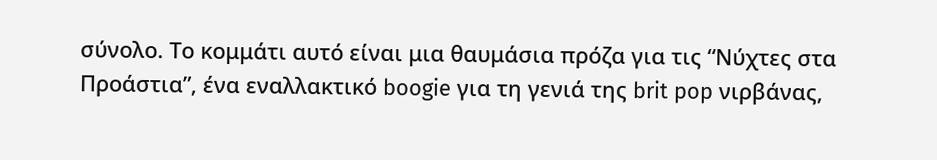σύνολο. Το κομμάτι αυτό είναι μια θαυμάσια πρόζα για τις “Νύχτες στα Προάστια”, ένα εναλλακτικό boogie για τη γενιά της brit pop νιρβάνας,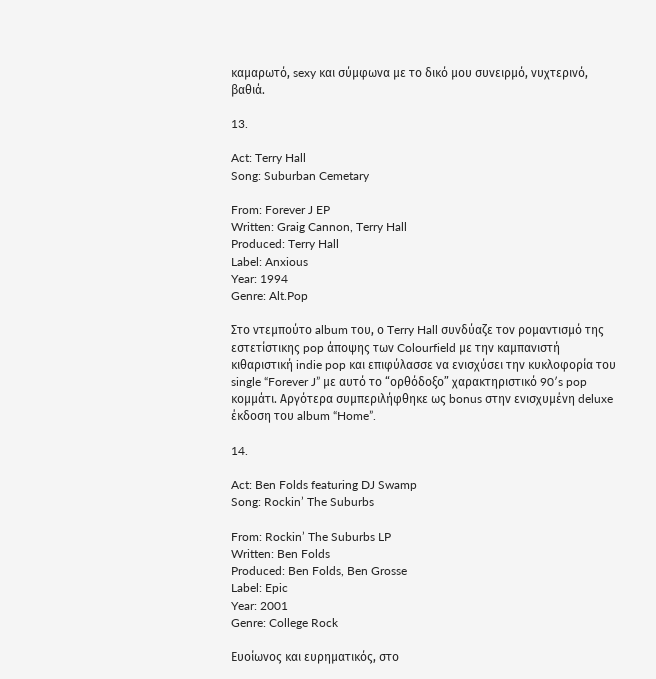καμαρωτό, sexy και σύμφωνα με το δικό μου συνειρμό, νυχτερινό, βαθιά.

13.

Act: Terry Hall
Song: Suburban Cemetary

From: Forever J EP
Written: Graig Cannon, Terry Hall
Produced: Terry Hall
Label: Anxious
Year: 1994
Genre: Alt.Pop

Στο ντεμπούτο album του, ο Terry Hall συνδύαζε τον ρομαντισμό της εστετίστικης pop άποψης των Colourfield με την καμπανιστή κιθαριστική indie pop και επιφύλασσε να ενισχύσει την κυκλοφορία του single “Forever J” με αυτό το “ορθόδοξο” χαρακτηριστικό 90′s pop κομμάτι. Αργότερα συμπεριλήφθηκε ως bonus στην ενισχυμένη deluxe έκδοση του album “Home”.

14.

Act: Ben Folds featuring DJ Swamp
Song: Rockin’ The Suburbs

From: Rockin’ The Suburbs LP
Written: Ben Folds
Produced: Ben Folds, Ben Grosse
Label: Epic
Year: 2001
Genre: College Rock

Ευοίωνος και ευρηματικός, στο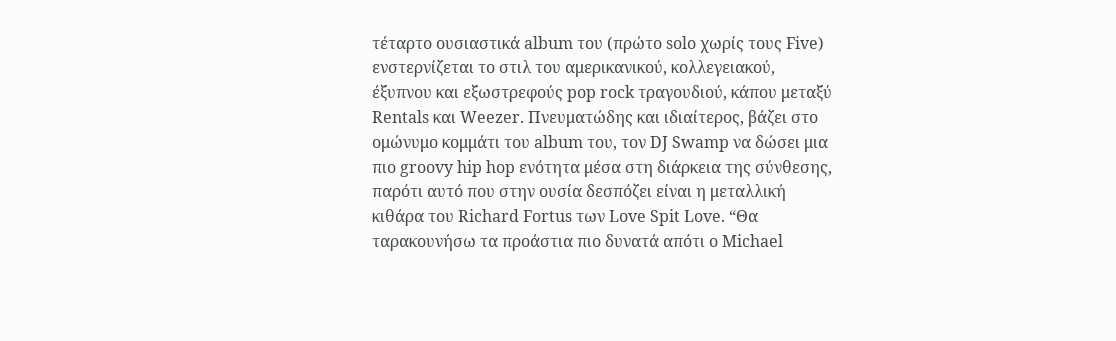τέταρτο ουσιαστικά album του (πρώτο solo χωρίς τους Five) ενστερνίζεται το στιλ του αμερικανικού, κολλεγειακού, έξυπνου και εξωστρεφούς pop rock τραγουδιού, κάπου μεταξύ Rentals και Weezer. Πνευματώδης και ιδιαίτερος, βάζει στο ομώνυμο κομμάτι του album του, τον DJ Swamp να δώσει μια πιο groovy hip hop ενότητα μέσα στη διάρκεια της σύνθεσης, παρότι αυτό που στην ουσία δεσπόζει είναι η μεταλλική κιθάρα του Richard Fortus των Love Spit Love. “Θα ταρακουνήσω τα προάστια πιο δυνατά απότι ο Michael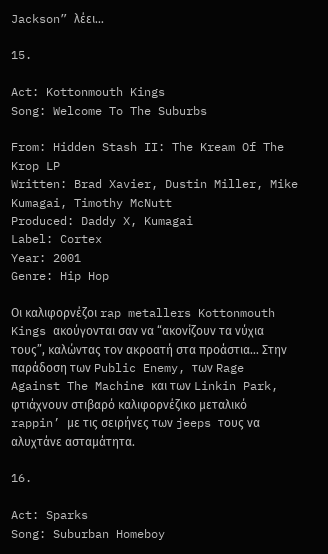Jackson” λέει…

15.

Act: Kottonmouth Kings
Song: Welcome To The Suburbs

From: Hidden Stash II: The Kream Of The Krop LP
Written: Brad Xavier, Dustin Miller, Mike Kumagai, Timothy McNutt
Produced: Daddy X, Kumagai
Label: Cortex
Year: 2001
Genre: Hip Hop

Οι καλιφορνέζοι rap metallers Kottonmouth Kings ακούγονται σαν να “ακονίζουν τα νύχια τους”, καλώντας τον ακροατή στα προάστια… Στην παράδοση των Public Enemy, των Rage Against The Machine και των Linkin Park, φτιάχνουν στιβαρό καλιφορνέζικο μεταλικό rappin’ με τις σειρήνες των jeeps τους να αλυχτάνε ασταμάτητα.

16.

Act: Sparks
Song: Suburban Homeboy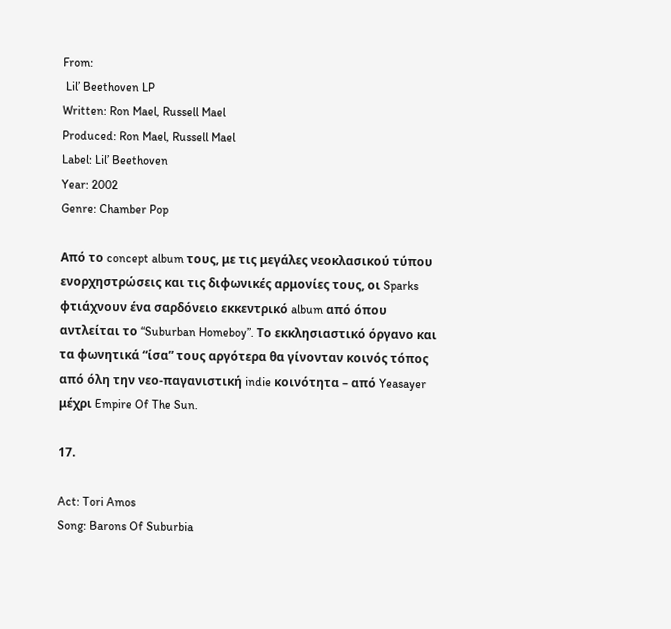From:
 Lil’ Beethoven LP
Written: Ron Mael, Russell Mael
Produced: Ron Mael, Russell Mael
Label: Lil’ Beethoven
Year: 2002
Genre: Chamber Pop

Από το concept album τους, με τις μεγάλες νεοκλασικού τύπου ενορχηστρώσεις και τις διφωνικές αρμονίες τους, οι Sparks φτιάχνουν ένα σαρδόνειο εκκεντρικό album από όπου αντλείται το “Suburban Homeboy”. Το εκκλησιαστικό όργανο και τα φωνητικά “ίσα” τους αργότερα θα γίνονταν κοινός τόπος από όλη την νεο-παγανιστική indie κοινότητα – από Yeasayer μέχρι Empire Of The Sun.

17.

Act: Tori Amos
Song: Barons Of Suburbia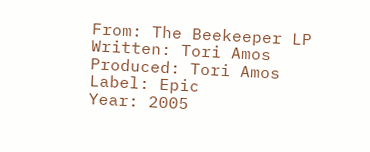From: The Beekeeper LP
Written: Tori Amos
Produced: Tori Amos
Label: Epic
Year: 2005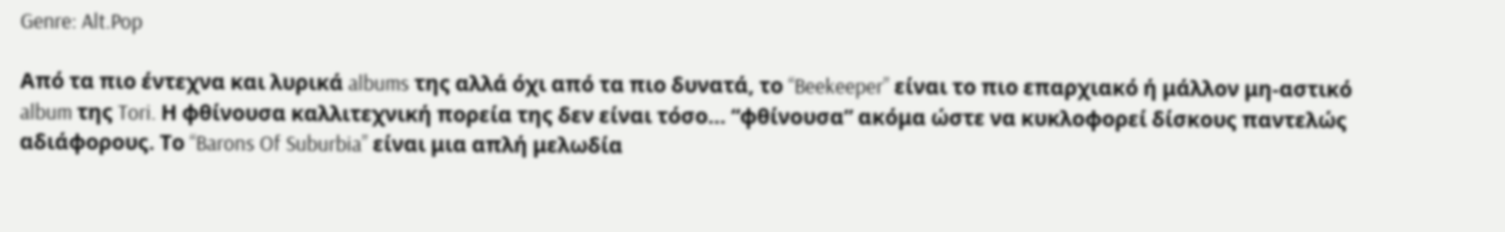Genre: Alt.Pop

Από τα πιο έντεχνα και λυρικά albums της αλλά όχι από τα πιο δυνατά, το “Beekeeper” είναι το πιο επαρχιακό ή μάλλον μη-αστικό album της Tori. Η φθίνουσα καλλιτεχνική πορεία της δεν είναι τόσο… “φθίνουσα” ακόμα ώστε να κυκλοφορεί δίσκους παντελώς αδιάφορους. Το “Barons Of Suburbia” είναι μια απλή μελωδία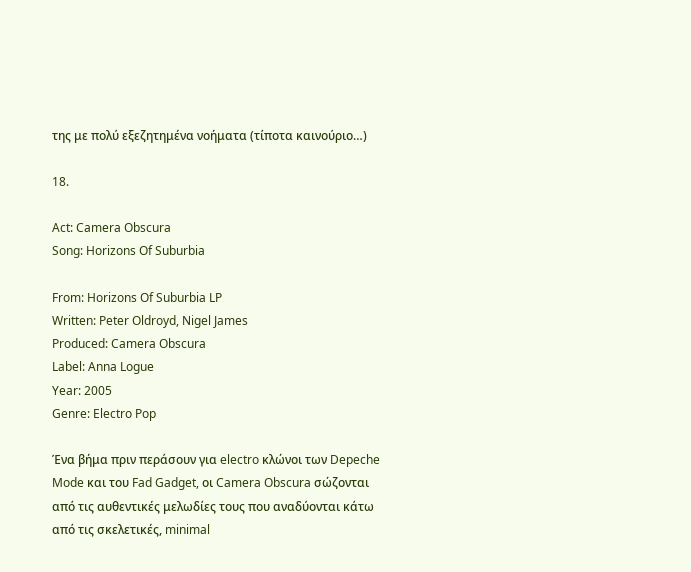της με πολύ εξεζητημένα νοήματα (τίποτα καινούριο…)

18.

Act: Camera Obscura
Song: Horizons Of Suburbia

From: Horizons Of Suburbia LP
Written: Peter Oldroyd, Nigel James
Produced: Camera Obscura
Label: Anna Logue
Year: 2005
Genre: Electro Pop

Ένα βήμα πριν περάσουν για electro κλώνοι των Depeche Mode και του Fad Gadget, οι Camera Obscura σώζονται από τις αυθεντικές μελωδίες τους που αναδύονται κάτω από τις σκελετικές, minimal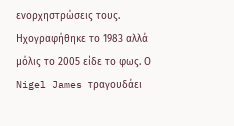ενορχηστρώσεις τους. Ηχογραφήθηκε το 1983 αλλά μόλις το 2005 είδε το φως. Ο Nigel James τραγουδάει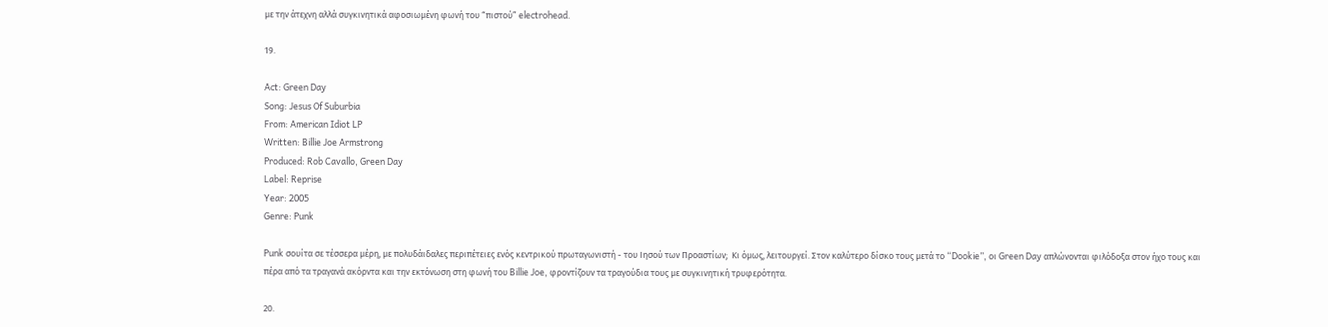με την άτεχνη αλλά συγκινητικά αφοσιωμένη φωνή του “πιστού” electrohead.

19.

Act: Green Day
Song: Jesus Of Suburbia
From: American Idiot LP
Written: Billie Joe Armstrong
Produced: Rob Cavallo, Green Day
Label: Reprise
Year: 2005
Genre: Punk

Punk σουίτα σε τέσσερα μέρη, με πολυδάιδαλες περιπέτειες ενός κεντρικού πρωταγωνιστή - του Ιησού των Προαστίων;  Κι όμως, λειτουργεί. Στον καλύτερο δίσκο τους μετά το “Dookie”, οι Green Day απλώνονται φιλόδοξα στον ήχο τους και πέρα από τα τραγανά ακόρντα και την εκτόνωση στη φωνή του Billie Joe, φροντίζουν τα τραγούδια τους με συγκινητική τρυφερότητα.

20.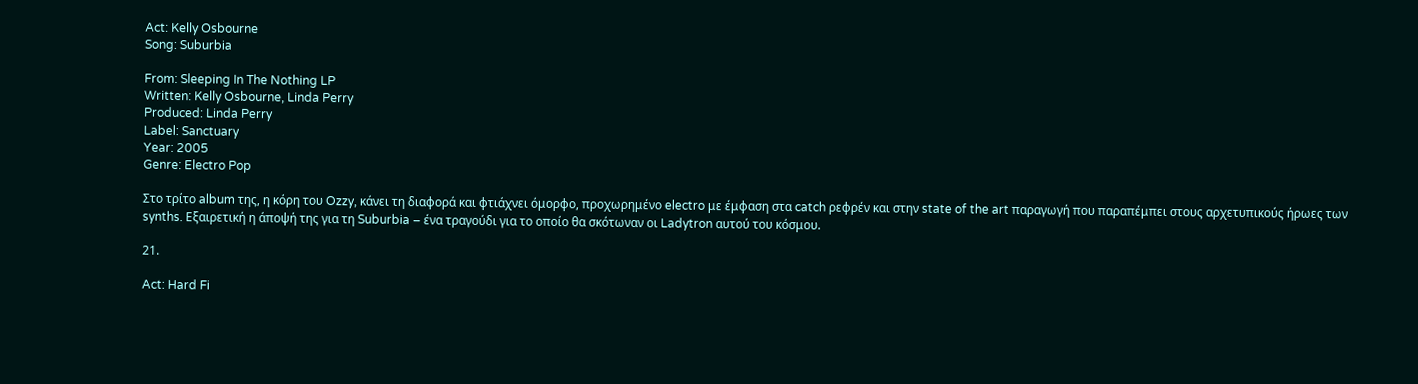Act: Kelly Osbourne
Song: Suburbia

From: Sleeping In The Nothing LP
Written: Kelly Osbourne, Linda Perry
Produced: Linda Perry
Label: Sanctuary
Year: 2005
Genre: Electro Pop

Στο τρίτο album της, η κόρη του Ozzy, κάνει τη διαφορά και φτιάχνει όμορφο, προχωρημένο electro με έμφαση στα catch ρεφρέν και στην state of the art παραγωγή που παραπέμπει στους αρχετυπικούς ήρωες των synths. Εξαιρετική η άποψή της για τη Suburbia – ένα τραγούδι για το οποίο θα σκότωναν οι Ladytron αυτού του κόσμου.

21.

Act: Hard Fi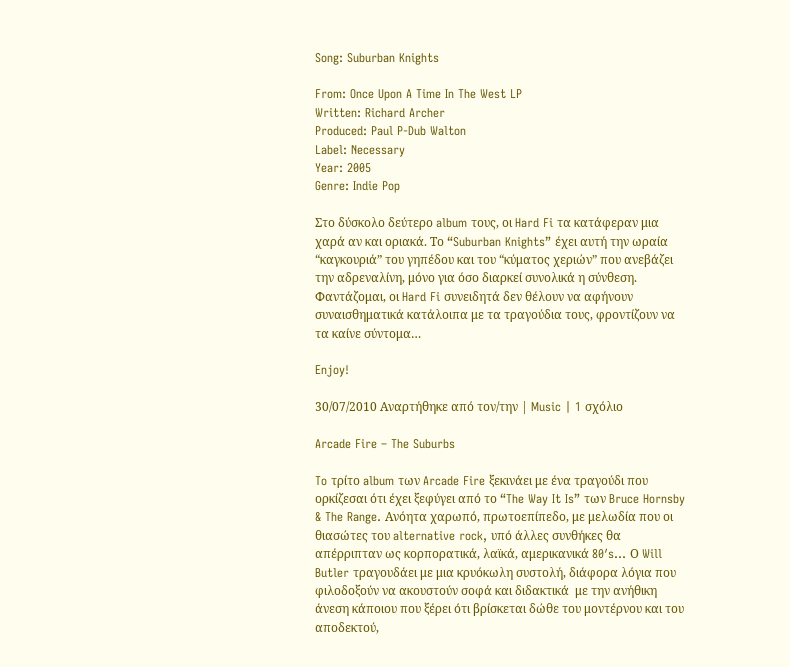Song: Suburban Knights

From: Once Upon A Time In The West LP
Written: Richard Archer
Produced: Paul P-Dub Walton
Label: Necessary
Year: 2005
Genre: Indie Pop

Στο δύσκολο δεύτερο album τους, οι Hard Fi τα κατάφεραν μια χαρά αν και οριακά. Το “Suburban Knights” έχει αυτή την ωραία “καγκουριά” του γηπέδου και του “κύματος χεριών” που ανεβάζει την αδρεναλίνη, μόνο για όσο διαρκεί συνολικά η σύνθεση. Φαντάζομαι, οι Hard Fi συνειδητά δεν θέλουν να αφήνουν συναισθηματικά κατάλοιπα με τα τραγούδια τους, φροντίζουν να τα καίνε σύντομα…

Enjoy!

30/07/2010 Αναρτήθηκε από τον/την | Music | 1 σχόλιο

Arcade Fire – The Suburbs

To τρίτο album των Arcade Fire ξεκινάει με ένα τραγούδι που ορκίζεσαι ότι έχει ξεφύγει από το “The Way It Is” των Bruce Hornsby & The Range. Ανόητα χαρωπό, πρωτοεπίπεδο, με μελωδία που οι θιασώτες του alternative rock, υπό άλλες συνθήκες θα απέρριπταν ως κορπορατικά, λαϊκά, αμερικανικά 80′s… Ο Will Butler τραγουδάει με μια κρυόκωλη συστολή, διάφορα λόγια που φιλοδοξούν να ακουστούν σοφά και διδακτικά  με την ανήθικη άνεση κάποιου που ξέρει ότι βρίσκεται δώθε του μοντέρνου και του αποδεκτού,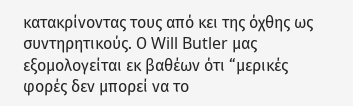κατακρίνοντας τους από κει της όχθης ως συντηρητικούς. Ο Will Butler μας εξομολογείται εκ βαθέων ότι “μερικές φορές δεν μπορεί να το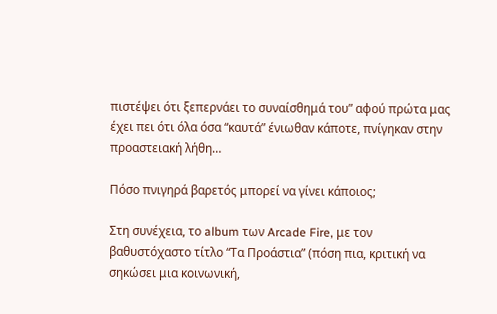πιστέψει ότι ξεπερνάει το συναίσθημά του” αφού πρώτα μας έχει πει ότι όλα όσα “καυτά” ένιωθαν κάποτε, πνίγηκαν στην προαστειακή λήθη…

Πόσο πνιγηρά βαρετός μπορεί να γίνει κάποιος;

Στη συνέχεια, το album των Arcade Fire, με τον βαθυστόχαστο τίτλο “Τα Προάστια” (πόση πια, κριτική να σηκώσει μια κοινωνική,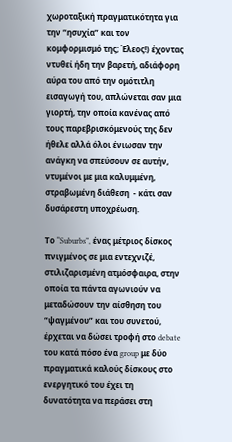χωροταξική πραγματικότητα για την “ησυχία” και τον κομφορμισμό της; Έλεος!) έχοντας ντυθεί ήδη την βαρετή, αδιάφορη αύρα του από την ομότιτλη εισαγωγή του, απλώνεται σαν μια γιορτή, την οποία κανένας από τους παρεβρισκόμενούς της δεν ήθελε αλλά όλοι ένιωσαν την ανάγκη να σπεύσουν σε αυτήν, ντυμένοι με μια καλυμμένη, στραβωμένη διάθεση  - κάτι σαν δυσάρεστη υποχρέωση.

Το “Suburbs”, ένας μέτριος δίσκος πνιγμένος σε μια εντεχνιζέ, στιλιζαρισμένη ατμόσφαιρα, στην οποία τα πάντα αγωνιούν να μεταδώσουν την αίσθηση του “ψαγμένου” και του συνετού, έρχεται να δώσει τροφή στο debate του κατά πόσο ένα group με δύο πραγματικά καλούς δίσκους στο ενεργητικό του έχει τη δυνατότητα να περάσει στη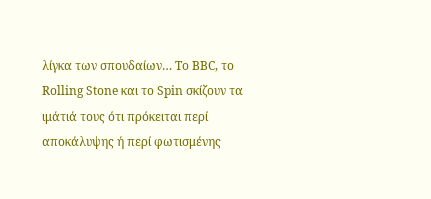λίγκα των σπουδαίων… Το BBC, το Rolling Stone και το Spin σκίζουν τα ιμάτιά τους ότι πρόκειται περί αποκάλυψης ή περί φωτισμένης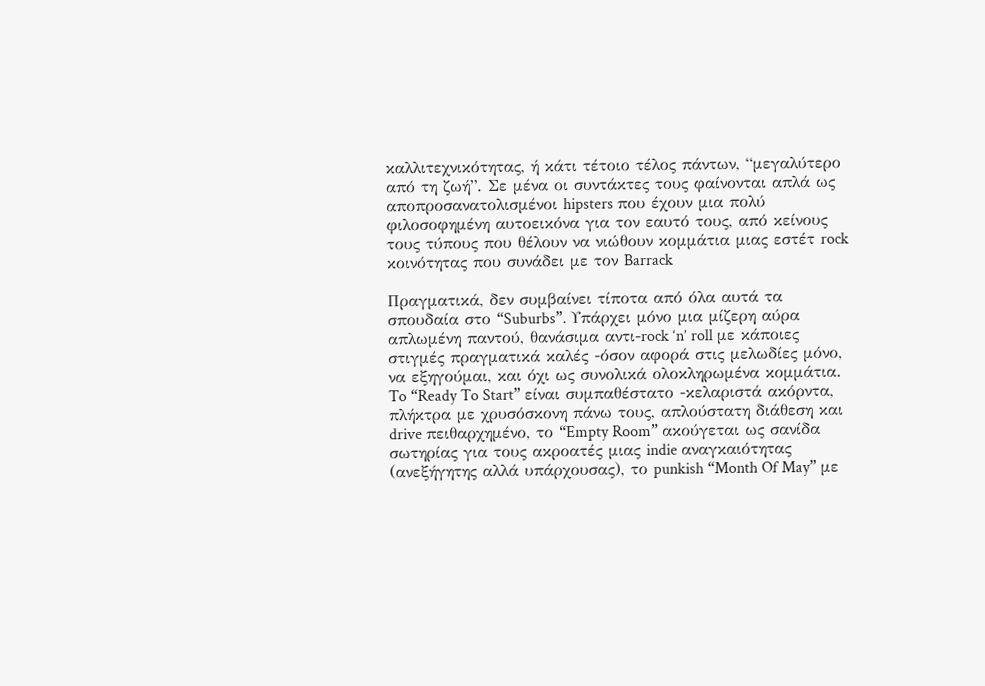καλλιτεχνικότητας, ή κάτι τέτοιο τέλος πάντων, “μεγαλύτερο από τη ζωή”. Σε μένα οι συντάκτες τους φαίνονται απλά ως αποπροσανατολισμένοι hipsters που έχουν μια πολύ φιλοσοφημένη αυτοεικόνα για τον εαυτό τους, από κείνους τους τύπους που θέλουν να νιώθουν κομμάτια μιας εστέτ rock κοινότητας που συνάδει με τον Barrack

Πραγματικά, δεν συμβαίνει τίποτα από όλα αυτά τα σπουδαία στο “Suburbs”. Υπάρχει μόνο μια μίζερη αύρα απλωμένη παντού, θανάσιμα αντι-rock ‘n’ roll με κάποιες στιγμές πραγματικά καλές -όσον αφορά στις μελωδίες μόνο, να εξηγούμαι, και όχι ως συνολικά ολοκληρωμένα κομμάτια. To “Ready To Start” είναι συμπαθέστατο -κελαριστά ακόρντα, πλήκτρα με χρυσόσκονη πάνω τους, απλούστατη διάθεση και drive πειθαρχημένο, το “Empty Room” ακούγεται ως σανίδα σωτηρίας για τους ακροατές μιας indie αναγκαιότητας (ανεξήγητης αλλά υπάρχουσας), το punkish “Month Of May” με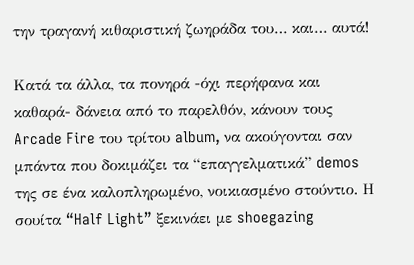την τραγανή κιθαριστική ζωηράδα του… και… αυτά!

Κατά τα άλλα, τα πονηρά -όχι περήφανα και καθαρά- δάνεια από το παρελθόν, κάνουν τους Arcade Fire του τρίτου album, να ακούγονται σαν μπάντα που δοκιμάζει τα “επαγγελματικά” demos της σε ένα καλοπληρωμένο, νοικιασμένο στούντιο. Η σουίτα “Half Light” ξεκινάει με shoegazing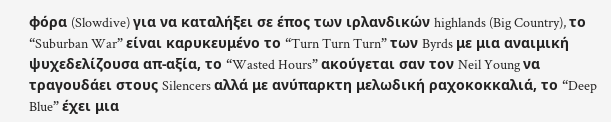φόρα (Slowdive) για να καταλήξει σε έπος των ιρλανδικών highlands (Big Country), το “Suburban War” είναι καρυκευμένο το “Turn Turn Turn” των Byrds με μια αναιμική ψυχεδελίζουσα απ-αξία, το “Wasted Hours” ακούγεται σαν τον Neil Young να τραγουδάει στους Silencers αλλά με ανύπαρκτη μελωδική ραχοκοκκαλιά, το “Deep Blue” έχει μια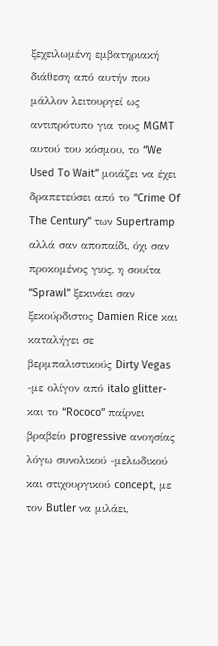ξεχειλωμένη εμβατηριακή διάθεση από αυτήν που μάλλον λειτουργεί ως αντιπρότυπο για τους MGMT αυτού του κόσμου, το “We Used To Wait” μοιάζει να έχει δραπετεύσει από το “Crime Of The Century” των Supertramp αλλά σαν αποπαίδι, όχι σαν προκομένος γιος, η σουίτα “Sprawl” ξεκινάει σαν ξεκούρδιστος Damien Rice και καταλήγει σε βερμπαλιστικούς Dirty Vegas -με ολίγον από italo glitter- και το “Rococo” παίρνει βραβείο progressive ανοησίας λόγω συνολικού -μελωδικού και στιχουργικού concept, με τον Butler να μιλάει,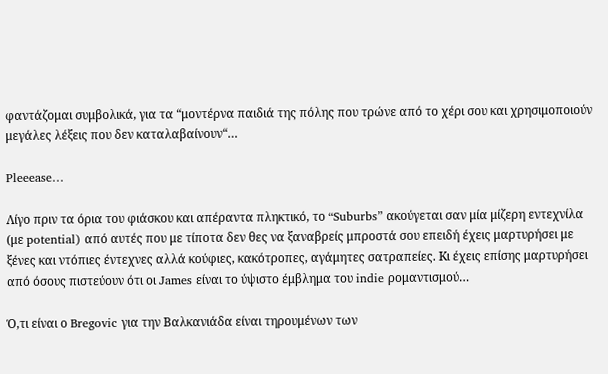φαντάζομαι συμβολικά, για τα “μοντέρνα παιδιά της πόλης που τρώνε από το χέρι σου και χρησιμοποιούν μεγάλες λέξεις που δεν καταλαβαίνουν“…

Pleeease…

Λίγο πριν τα όρια του φιάσκου και απέραντα πληκτικό, το “Suburbs” ακούγεται σαν μία μίζερη εντεχνίλα (με potential) από αυτές που με τίποτα δεν θες να ξαναβρείς μπροστά σου επειδή έχεις μαρτυρήσει με ξένες και ντόπιες έντεχνες αλλά κούφιες, κακότροπες, αγάμητες σατραπείες. Kι έχεις επίσης μαρτυρήσει από όσους πιστεύουν ότι οι James είναι το ύψιστο έμβλημα του indie ρομαντισμού…

Ό,τι είναι ο Bregovic για την Βαλκανιάδα είναι τηρουμένων των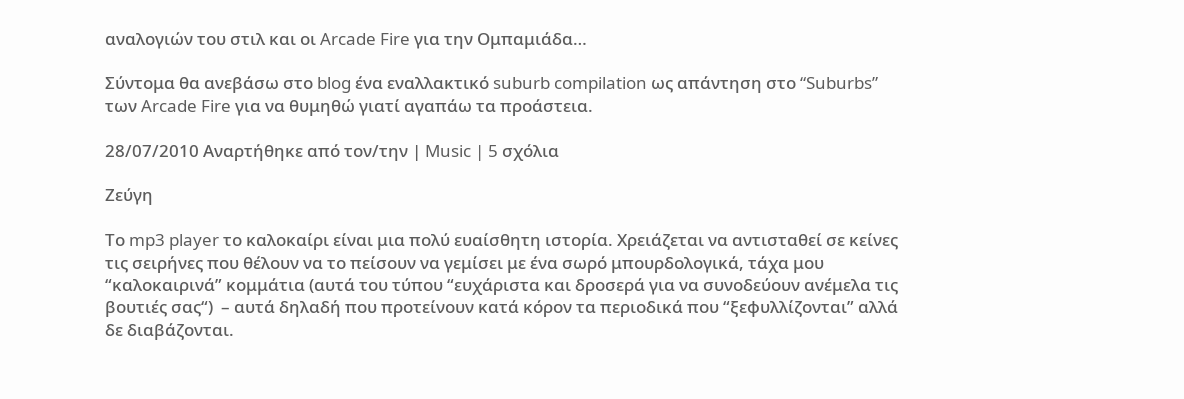αναλογιών του στιλ και οι Arcade Fire για την Ομπαμιάδα…

Σύντομα θα ανεβάσω στο blog ένα εναλλακτικό suburb compilation ως απάντηση στο “Suburbs” των Arcade Fire για να θυμηθώ γιατί αγαπάω τα προάστεια.

28/07/2010 Αναρτήθηκε από τον/την | Music | 5 σχόλια

Ζεύγη

Το mp3 player το καλοκαίρι είναι μια πολύ ευαίσθητη ιστορία. Χρειάζεται να αντισταθεί σε κείνες τις σειρήνες που θέλουν να το πείσουν να γεμίσει με ένα σωρό μπουρδολογικά, τάχα μου “καλοκαιρινά” κομμάτια (αυτά του τύπου “ευχάριστα και δροσερά για να συνοδεύουν ανέμελα τις βουτιές σας“)  – αυτά δηλαδή που προτείνουν κατά κόρον τα περιοδικά που “ξεφυλλίζονται” αλλά δε διαβάζονται.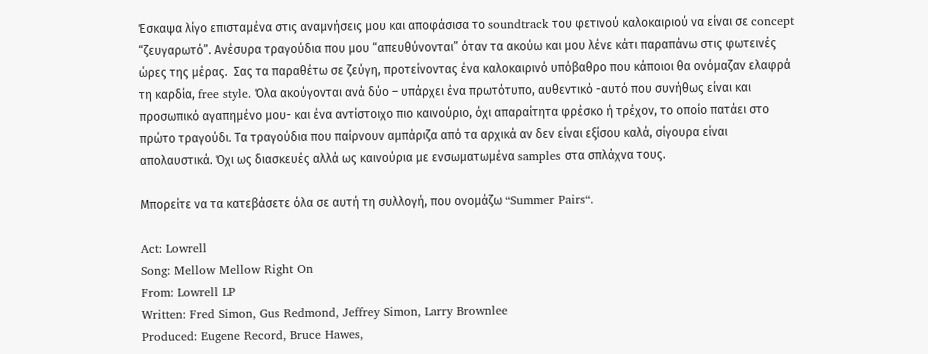Έσκαψα λίγο επισταμένα στις αναμνήσεις μου και αποφάσισα το soundtrack του φετινού καλοκαιριού να είναι σε concept “ζευγαρωτό”. Ανέσυρα τραγούδια που μου “απευθύνονται” όταν τα ακούω και μου λένε κάτι παραπάνω στις φωτεινές ώρες της μέρας.  Σας τα παραθέτω σε ζεύγη, προτείνοντας ένα καλοκαιρινό υπόβαθρο που κάποιοι θα ονόμαζαν ελαφρά τη καρδία, free style. Όλα ακούγονται ανά δύο – υπάρχει ένα πρωτότυπο, αυθεντικό -αυτό που συνήθως είναι και προσωπικό αγαπημένο μου- και ένα αντίστοιχο πιο καινούριο, όχι απαραίτητα φρέσκο ή τρέχον, το οποίο πατάει στο πρώτο τραγούδι. Τα τραγούδια που παίρνουν αμπάριζα από τα αρχικά αν δεν είναι εξίσου καλά, σίγουρα είναι απολαυστικά. Όχι ως διασκευές αλλά ως καινούρια με ενσωματωμένα samples στα σπλάχνα τους.

Μπορείτε να τα κατεβάσετε όλα σε αυτή τη συλλογή, που ονομάζω “Summer Pairs“.

Act: Lowrell
Song: Mellow Mellow Right On
From: Lowrell LP
Written: Fred Simon, Gus Redmond, Jeffrey Simon, Larry Brownlee
Produced: Eugene Record, Bruce Hawes,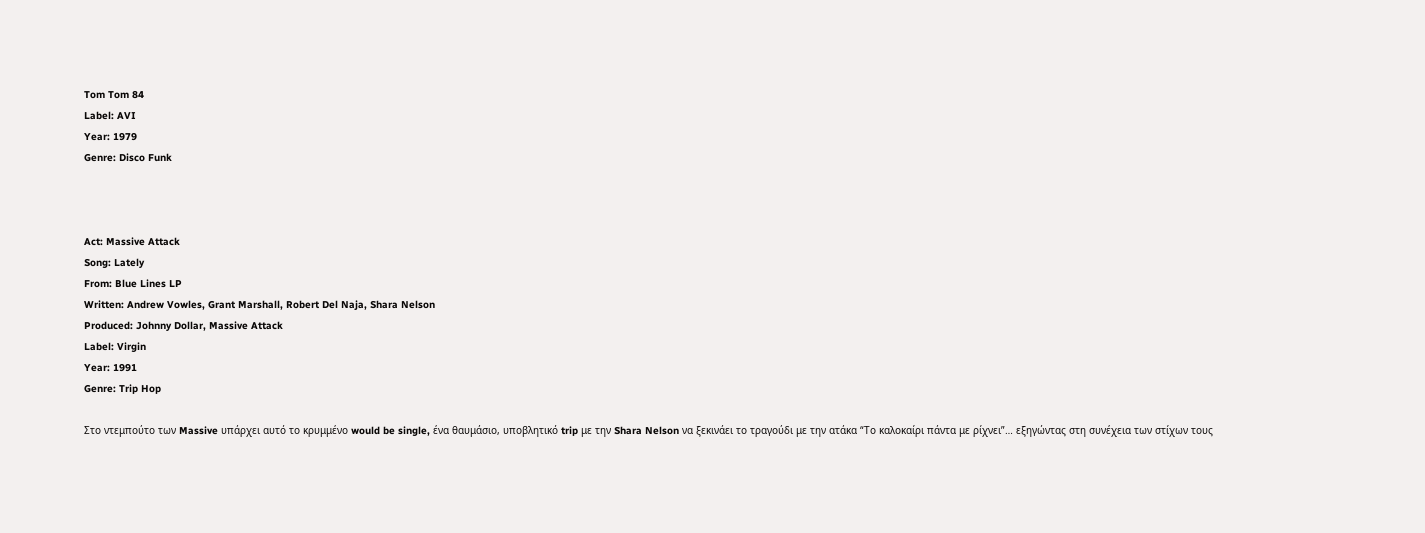Tom Tom 84
Label: AVI
Year: 1979
Genre: Disco Funk



Act: Massive Attack
Song: Lately
From: Blue Lines LP
Written: Andrew Vowles, Grant Marshall, Robert Del Naja, Shara Nelson
Produced: Johnny Dollar, Massive Attack
Label: Virgin
Year: 1991
Genre: Trip Hop

Στο ντεμπούτο των Massive υπάρχει αυτό το κρυμμένο would be single, ένα θαυμάσιο, υποβλητικό trip με την Shara Nelson να ξεκινάει το τραγούδι με την ατάκα “Το καλοκαίρι πάντα με ρίχνει”… εξηγώντας στη συνέχεια των στίχων τους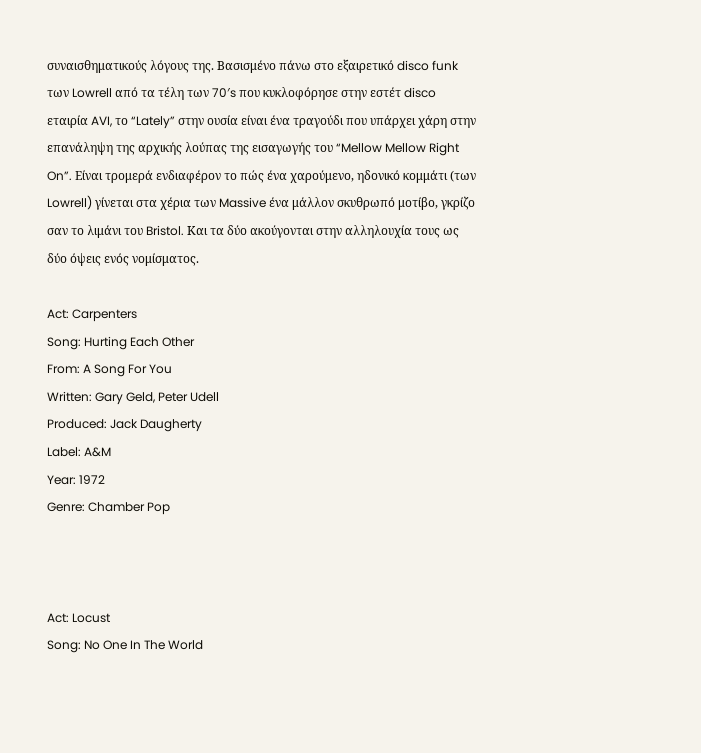συναισθηματικούς λόγους της. Βασισμένο πάνω στο εξαιρετικό disco funk των Lowrell από τα τέλη των 70′s που κυκλοφόρησε στην εστέτ disco εταιρία AVI, το “Lately” στην ουσία είναι ένα τραγούδι που υπάρχει χάρη στην επανάληψη της αρχικής λούπας της εισαγωγής του “Mellow Mellow Right On”. Είναι τρομερά ενδιαφέρον το πώς ένα χαρούμενο, ηδονικό κομμάτι (των Lowrell) γίνεται στα χέρια των Massive ένα μάλλον σκυθρωπό μοτίβο, γκρίζο σαν το λιμάνι του Bristol. Και τα δύο ακούγονται στην αλληλουχία τους ως δύο όψεις ενός νομίσματος.

Act: Carpenters
Song: Hurting Each Other
From: A Song For You
Written: Gary Geld, Peter Udell
Produced: Jack Daugherty
Label: A&M
Year: 1972
Genre: Chamber Pop



Act: Locust
Song: No One In The World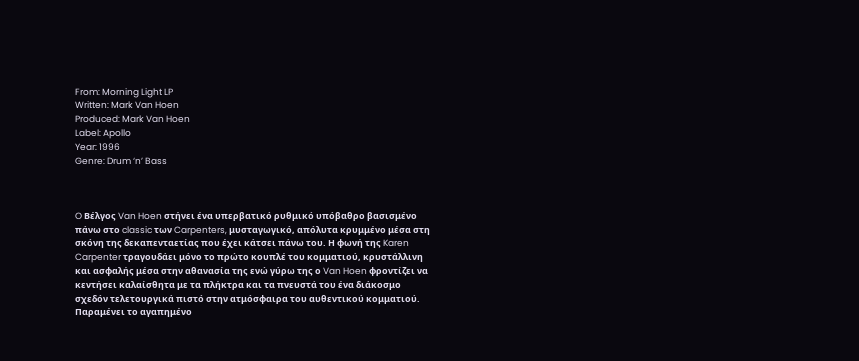From: Morning Light LP
Written: Mark Van Hoen
Produced: Mark Van Hoen
Label: Apollo
Year: 1996
Genre: Drum ‘n’ Bass



O Βέλγος Van Hoen στήνει ένα υπερβατικό ρυθμικό υπόβαθρο βασισμένο πάνω στο classic των Carpenters, μυσταγωγικό, απόλυτα κρυμμένο μέσα στη σκόνη της δεκαπενταετίας που έχει κάτσει πάνω του. Η φωνή της Karen Carpenter τραγουδάει μόνο το πρώτο κουπλέ του κομματιού, κρυστάλλινη και ασφαλής μέσα στην αθανασία της ενώ γύρω της ο Van Hoen φροντίζει να κεντήσει καλαίσθητα με τα πλήκτρα και τα πνευστά του ένα διάκοσμο σχεδόν τελετουργικά πιστό στην ατμόσφαιρα του αυθεντικού κομματιού. Παραμένει το αγαπημένο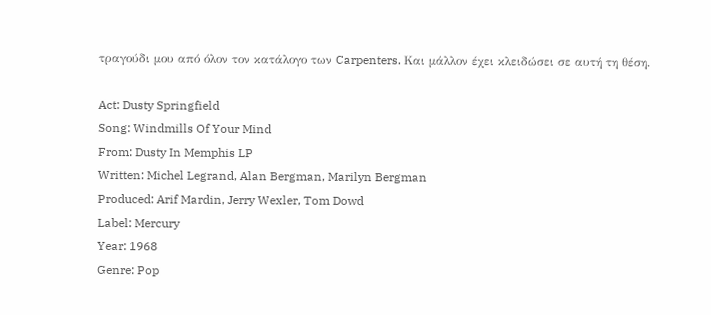τραγούδι μου από όλον τον κατάλογο των Carpenters. Και μάλλον έχει κλειδώσει σε αυτή τη θέση.

Act: Dusty Springfield
Song: Windmills Of Your Mind
From: Dusty In Memphis LP
Written: Michel Legrand, Alan Bergman, Marilyn Bergman
Produced: Arif Mardin, Jerry Wexler, Tom Dowd
Label: Mercury
Year: 1968
Genre: Pop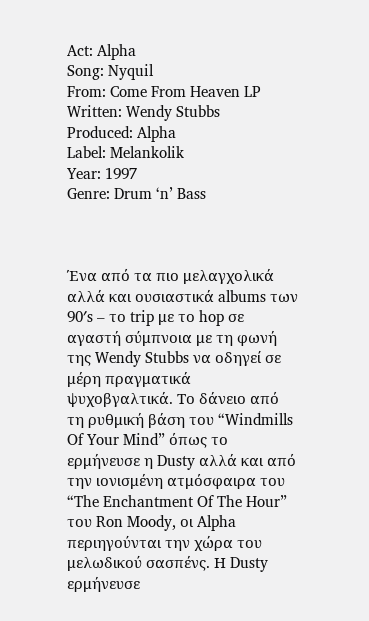Act: Alpha
Song: Nyquil
From: Come From Heaven LP
Written: Wendy Stubbs
Produced: Alpha
Label: Melankolik
Year: 1997
Genre: Drum ‘n’ Bass



Ένα από τα πιο μελαγχολικά αλλά και ουσιαστικά albums των 90′s – το trip με το hop σε αγαστή σύμπνοια με τη φωνή της Wendy Stubbs να οδηγεί σε μέρη πραγματικά ψυχοβγαλτικά. Το δάνειο από τη ρυθμική βάση του “Windmills Of Your Mind” όπως το ερμήνευσε η Dusty αλλά και από την ιονισμένη ατμόσφαιρα του “The Enchantment Of The Hour” του Ron Moody, οι Alpha περιηγούνται την χώρα του μελωδικού σασπένς. Η Dusty ερμήνευσε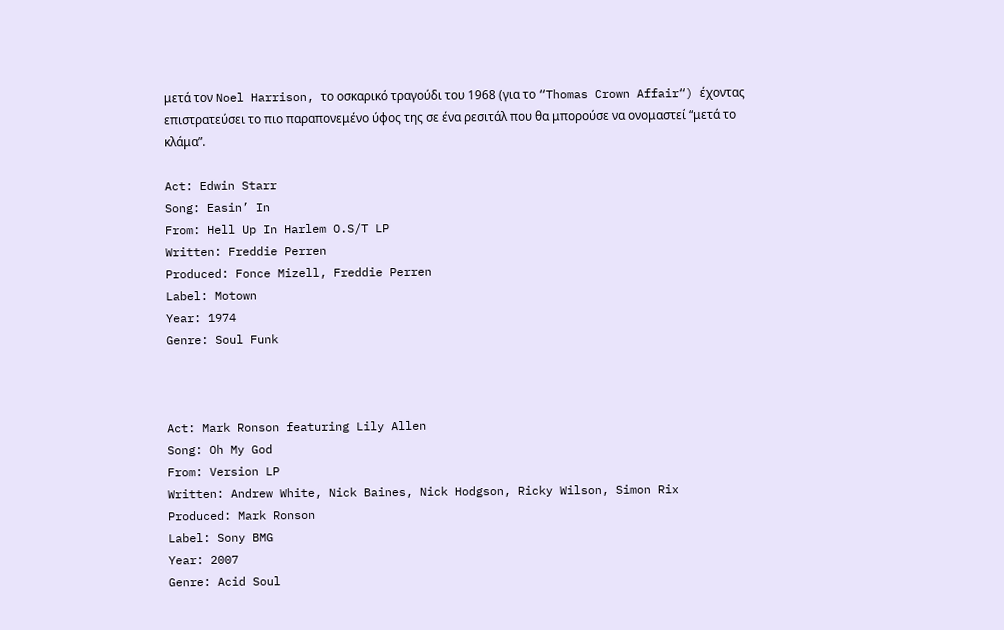μετά τον Noel Harrison, το οσκαρικό τραγούδι του 1968 (για το “Thomas Crown Affair“) έχοντας επιστρατεύσει το πιο παραπονεμένο ύφος της σε ένα ρεσιτάλ που θα μπορούσε να ονομαστεί “μετά το κλάμα”.

Act: Edwin Starr
Song: Easin’ In
From: Hell Up In Harlem O.S/T LP
Written: Freddie Perren
Produced: Fonce Mizell, Freddie Perren
Label: Motown
Year: 1974
Genre: Soul Funk



Act: Mark Ronson featuring Lily Allen
Song: Oh My God
From: Version LP
Written: Andrew White, Nick Baines, Nick Hodgson, Ricky Wilson, Simon Rix
Produced: Mark Ronson
Label: Sony BMG
Year: 2007
Genre: Acid Soul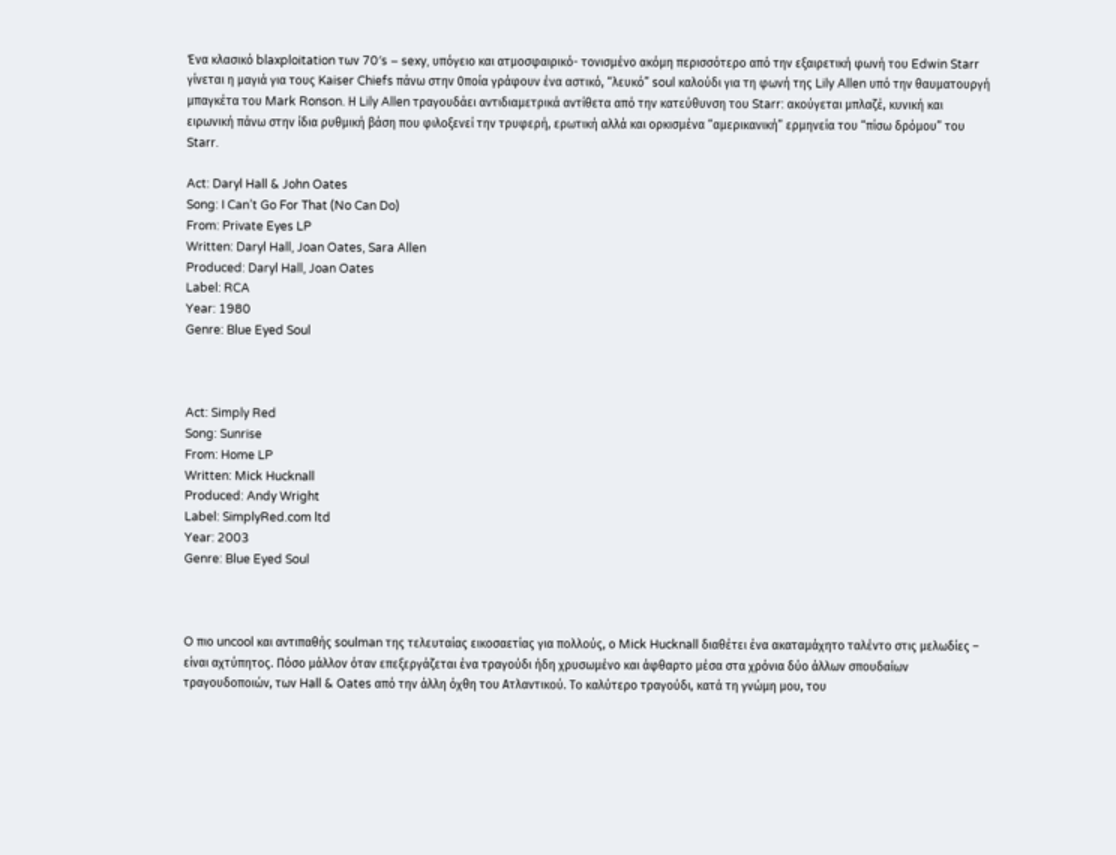Ένα κλασικό blaxploitation των 70′s – sexy, υπόγειο και ατμοσφαιρικό- τονισμένο ακόμη περισσότερο από την εξαιρετική φωνή του Edwin Starr γίνεται η μαγιά για τους Kaiser Chiefs πάνω στην 0ποία γράφουν ένα αστικό, “λευκό” soul καλούδι για τη φωνή της Lily Allen υπό την θαυματουργή μπαγκέτα του Mark Ronson. Η Lily Allen τραγουδάει αντιδιαμετρικά αντίθετα από την κατεύθυνση του Starr: ακούγεται μπλαζέ, κυνική και ειρωνική πάνω στην ίδια ρυθμική βάση που φιλοξενεί την τρυφερή, ερωτική αλλά και ορκισμένα “αμερικανική” ερμηνεία του “πίσω δρόμου” του Starr.

Act: Daryl Hall & John Oates
Song: I Can’t Go For That (No Can Do)
From: Private Eyes LP
Written: Daryl Hall, Joan Oates, Sara Allen
Produced: Daryl Hall, Joan Oates
Label: RCA
Year: 1980
Genre: Blue Eyed Soul



Act: Simply Red
Song: Sunrise
From: Home LP
Written: Mick Hucknall
Produced: Andy Wright
Label: SimplyRed.com ltd
Year: 2003
Genre: Blue Eyed Soul



O πιο uncool και αντιπαθής soulman της τελευταίας εικοσαετίας για πολλούς, ο Mick Hucknall διαθέτει ένα ακαταμάχητο ταλέντο στις μελωδίες – είναι αχτύπητος. Πόσο μάλλον όταν επεξεργάζεται ένα τραγούδι ήδη χρυσωμένο και άφθαρτο μέσα στα χρόνια δύο άλλων σπουδαίων τραγουδοποιών, των Hall & Oates από την άλλη όχθη του Ατλαντικού. Το καλύτερο τραγούδι, κατά τη γνώμη μου, του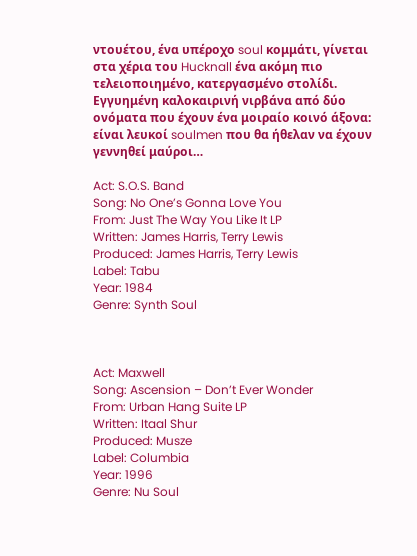ντουέτου, ένα υπέροχο soul κομμάτι, γίνεται στα χέρια του Hucknall ένα ακόμη πιο τελειοποιημένο, κατεργασμένο στολίδι. Εγγυημένη καλοκαιρινή νιρβάνα από δύο ονόματα που έχουν ένα μοιραίο κοινό άξονα: είναι λευκοί soulmen που θα ήθελαν να έχουν γεννηθεί μαύροι…

Act: S.O.S. Band
Song: No One’s Gonna Love You
From: Just The Way You Like It LP
Written: James Harris, Terry Lewis
Produced: James Harris, Terry Lewis
Label: Tabu
Year: 1984
Genre: Synth Soul



Act: Maxwell
Song: Ascension – Don’t Ever Wonder
From: Urban Hang Suite LP
Written: Itaal Shur
Produced: Musze
Label: Columbia
Year: 1996
Genre: Nu Soul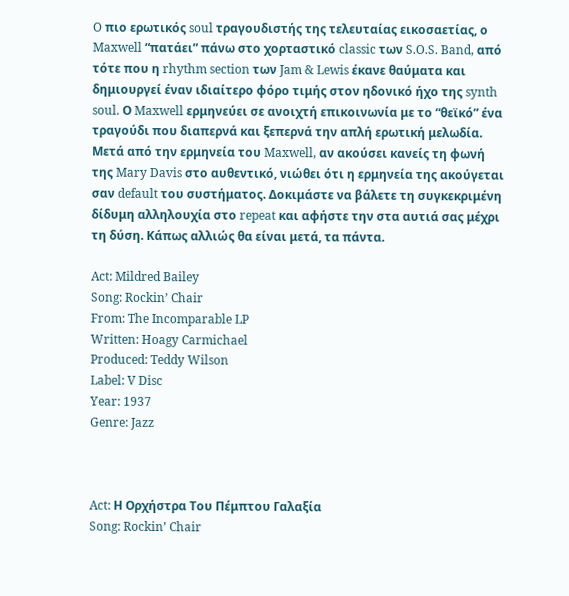O πιο ερωτικός soul τραγουδιστής της τελευταίας εικοσαετίας, ο Maxwell “πατάει” πάνω στο χορταστικό classic των S.O.S. Band, από τότε που η rhythm section των Jam & Lewis έκανε θαύματα και δημιουργεί έναν ιδιαίτερο φόρο τιμής στον ηδονικό ήχο της synth soul. Ο Maxwell ερμηνεύει σε ανοιχτή επικοινωνία με το “θεϊκό” ένα τραγούδι που διαπερνά και ξεπερνά την απλή ερωτική μελωδία. Μετά από την ερμηνεία του Maxwell, αν ακούσει κανείς τη φωνή της Mary Davis στο αυθεντικό, νιώθει ότι η ερμηνεία της ακούγεται σαν default του συστήματος. Δοκιμάστε να βάλετε τη συγκεκριμένη δίδυμη αλληλουχία στο repeat και αφήστε την στα αυτιά σας μέχρι τη δύση. Κάπως αλλιώς θα είναι μετά, τα πάντα.

Act: Mildred Bailey
Song: Rockin’ Chair
From: The Incomparable LP
Written: Hoagy Carmichael
Produced: Teddy Wilson
Label: V Disc
Year: 1937
Genre: Jazz



Act: Η Ορχήστρα Του Πέμπτου Γαλαξία
Song: Rockin’ Chair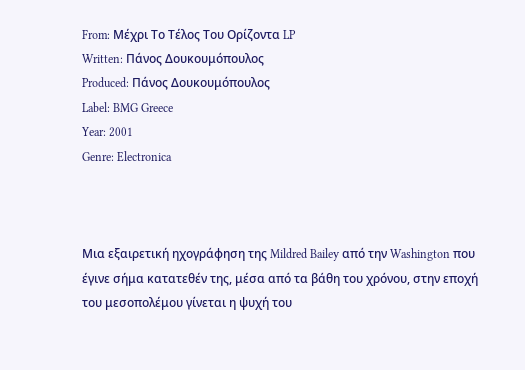From: Μέχρι Το Τέλος Του Ορίζοντα LP
Written: Πάνος Δουκουμόπουλος
Produced: Πάνος Δουκουμόπουλος
Label: BMG Greece
Year: 2001
Genre: Electronica



Μια εξαιρετική ηχογράφηση της Mildred Bailey από την Washington που έγινε σήμα κατατεθέν της, μέσα από τα βάθη του χρόνου, στην εποχή του μεσοπολέμου γίνεται η ψυχή του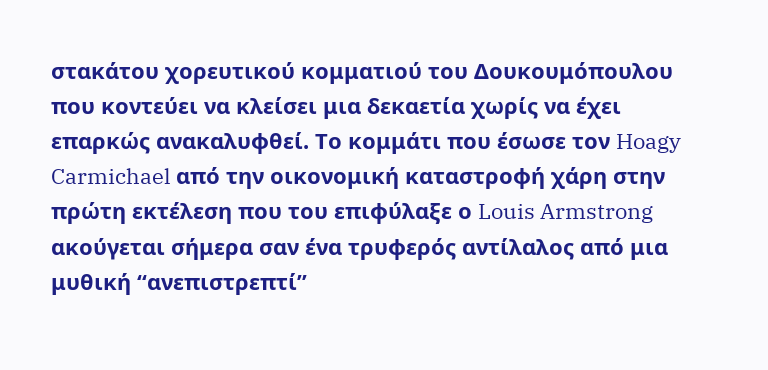στακάτου χορευτικού κομματιού του Δουκουμόπουλου που κοντεύει να κλείσει μια δεκαετία χωρίς να έχει επαρκώς ανακαλυφθεί. Το κομμάτι που έσωσε τον Hoagy Carmichael από την οικονομική καταστροφή χάρη στην πρώτη εκτέλεση που του επιφύλαξε ο Louis Armstrong ακούγεται σήμερα σαν ένα τρυφερός αντίλαλος από μια μυθική “ανεπιστρεπτί”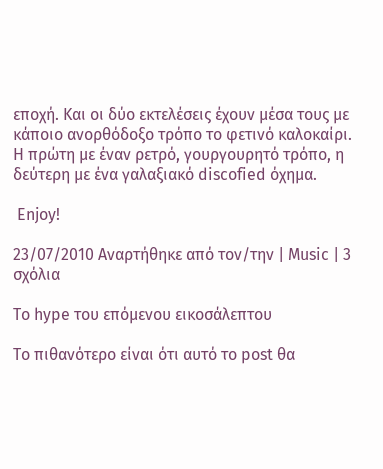εποχή. Και οι δύο εκτελέσεις έχουν μέσα τους με κάποιο ανορθόδοξο τρόπο το φετινό καλοκαίρι. Η πρώτη με έναν ρετρό, γουργουρητό τρόπο, η δεύτερη με ένα γαλαξιακό discofied όχημα.

 Enjoy!

23/07/2010 Αναρτήθηκε από τον/την | Music | 3 σχόλια

To hype του επόμενου εικοσάλεπτου

Το πιθανότερο είναι ότι αυτό το post θα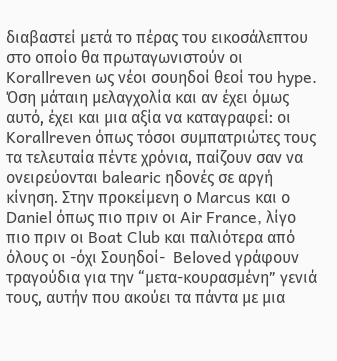διαβαστεί μετά το πέρας του εικοσάλεπτου στο οποίο θα πρωταγωνιστούν οι Korallreven ως νέοι σουηδοί θεοί του hype. Όση μάταιη μελαγχολία και αν έχει όμως αυτό, έχει και μια αξία να καταγραφεί: οι Korallreven όπως τόσοι συμπατριώτες τους τα τελευταία πέντε χρόνια, παίζουν σαν να ονειρεύονται balearic ηδονές σε αργή κίνηση. Στην προκείμενη ο Marcus και ο Daniel όπως πιο πριν οι Air France, λίγο πιο πριν οι Boat Club και παλιότερα από όλους οι -όχι Σουηδοί-  Beloved γράφουν τραγούδια για την “μετα-κουρασμένη” γενιά τους, αυτήν που ακούει τα πάντα με μια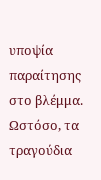υποψία παραίτησης στο βλέμμα. Ωστόσο, τα τραγούδια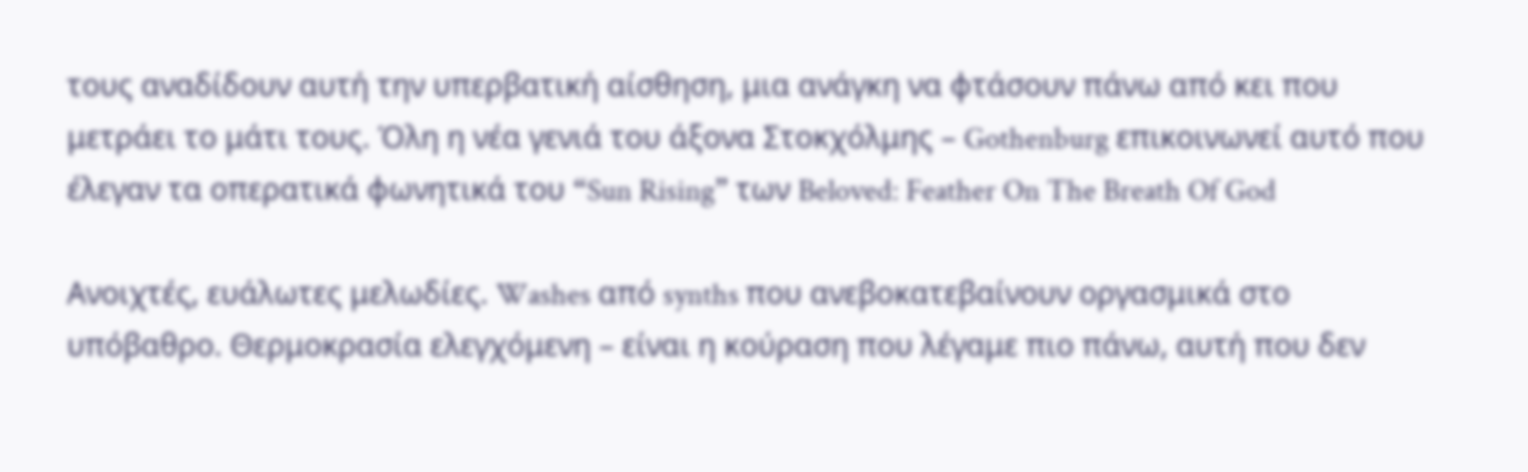τους αναδίδουν αυτή την υπερβατική αίσθηση, μια ανάγκη να φτάσουν πάνω από κει που μετράει το μάτι τους. Όλη η νέα γενιά του άξονα Στοκχόλμης – Gothenburg επικοινωνεί αυτό που έλεγαν τα οπερατικά φωνητικά του “Sun Rising” των Beloved: Feather On The Breath Of God

Ανοιχτές, ευάλωτες μελωδίες. Washes από synths που ανεβοκατεβαίνουν οργασμικά στο υπόβαθρο. Θερμοκρασία ελεγχόμενη – είναι η κούραση που λέγαμε πιο πάνω, αυτή που δεν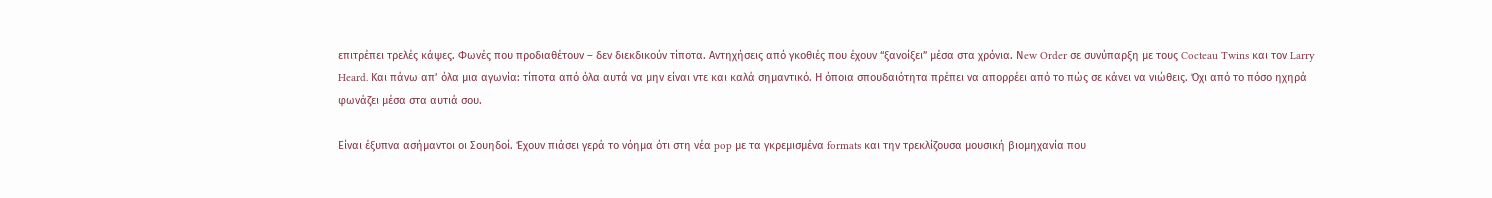επιτρέπει τρελές κάψες. Φωνές που προδιαθέτουν – δεν διεκδικούν τίποτα. Αντηχήσεις από γκοθιές που έχουν “ξανοίξει” μέσα στα χρόνια. Νew Order σε συνύπαρξη με τους Cocteau Twins και τον Larry Heard. Και πάνω απ’ όλα μια αγωνία: τίποτα από όλα αυτά να μην είναι ντε και καλά σημαντικό. Η όποια σπουδαιότητα πρέπει να απορρέει από το πώς σε κάνει να νιώθεις. Όχι από το πόσο ηχηρά φωνάζει μέσα στα αυτιά σου.

Είναι έξυπνα ασήμαντοι οι Σουηδοί. Έχουν πιάσει γερά το νόημα ότι στη νέα pop με τα γκρεμισμένα formats και την τρεκλίζουσα μουσική βιομηχανία που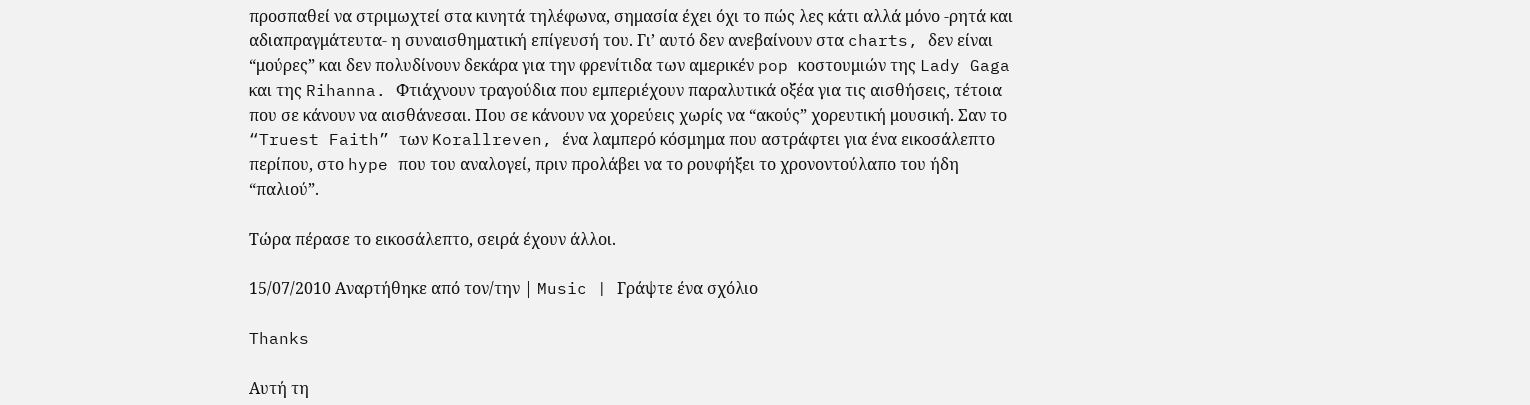προσπαθεί να στριμωχτεί στα κινητά τηλέφωνα, σημασία έχει όχι το πώς λες κάτι αλλά μόνο -ρητά και αδιαπραγμάτευτα- η συναισθηματική επίγευσή του. Γι’ αυτό δεν ανεβαίνουν στα charts, δεν είναι “μούρες” και δεν πολυδίνουν δεκάρα για την φρενίτιδα των αμερικέν pop κοστουμιών της Lady Gaga και της Rihanna. Φτιάχνουν τραγούδια που εμπεριέχουν παραλυτικά οξέα για τις αισθήσεις, τέτοια που σε κάνουν να αισθάνεσαι. Που σε κάνουν να χορεύεις χωρίς να “ακούς” χορευτική μουσική. Σαν το “Truest Faith” των Korallreven, ένα λαμπερό κόσμημα που αστράφτει για ένα εικοσάλεπτο περίπου, στο hype που του αναλογεί, πριν προλάβει να το ρουφήξει το χρονοντούλαπο του ήδη “παλιού”.

Τώρα πέρασε το εικοσάλεπτο, σειρά έχουν άλλοι.

15/07/2010 Αναρτήθηκε από τον/την | Music | Γράψτε ένα σχόλιο

Thanks

Αυτή τη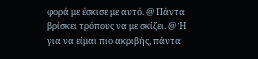φορά με έσκισε με αυτό. @ Πάντα βρίσκει τρόπους να με σκίζει. @ Ή για να είμαι πιο ακριβής, πάντα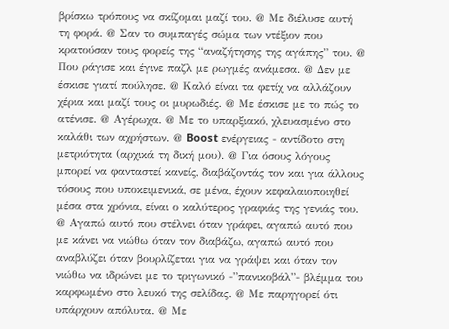βρίσκω τρόπους να σκίζομαι μαζί του. @ Με διέλυσε αυτή τη φορά. @ Σαν το συμπαγές σώμα των ντέξιον που κρατούσαν τους φορείς της “αναζήτησης της αγάπης” του. @ Που ράγισε και έγινε παζλ με ρωγμές ανάμεσα. @ Δεν με έσκισε γιατί πούλησε. @ Καλό είναι τα φετίχ να αλλάζουν χέρια και μαζί τους οι μυρωδιές. @ Με έσκισε με το πώς το ατένισε. @ Αγέρωχα. @ Με το υπαρξιακό, χλευασμένο στο καλάθι των αχρήστων. @ Boost ενέργειας - αντίδοτο στη μετριότητα (αρχικά τη δική μου). @ Για όσους λόγους μπορεί να φανταστεί κανείς, διαβάζοντάς τον και για άλλους τόσους που υποκειμενικά, σε μένα, έχουν κεφαλαιοποιηθεί μέσα στα χρόνια, είναι ο καλύτερος γραφιάς της γενιάς του. @ Αγαπώ αυτό που στέλνει όταν γράφει, αγαπώ αυτό που με κάνει να νιώθω όταν τον διαβάζω, αγαπώ αυτό που αναβλύζει όταν βουρλίζεται για να γράψει και όταν τον νιώθω να ιδρώνει με το τριγωνικό -”πανικοβάλ”- βλέμμα του καρφωμένο στο λευκό της σελίδας. @ Με παρηγορεί ότι υπάρχουν απόλυτα. @ Με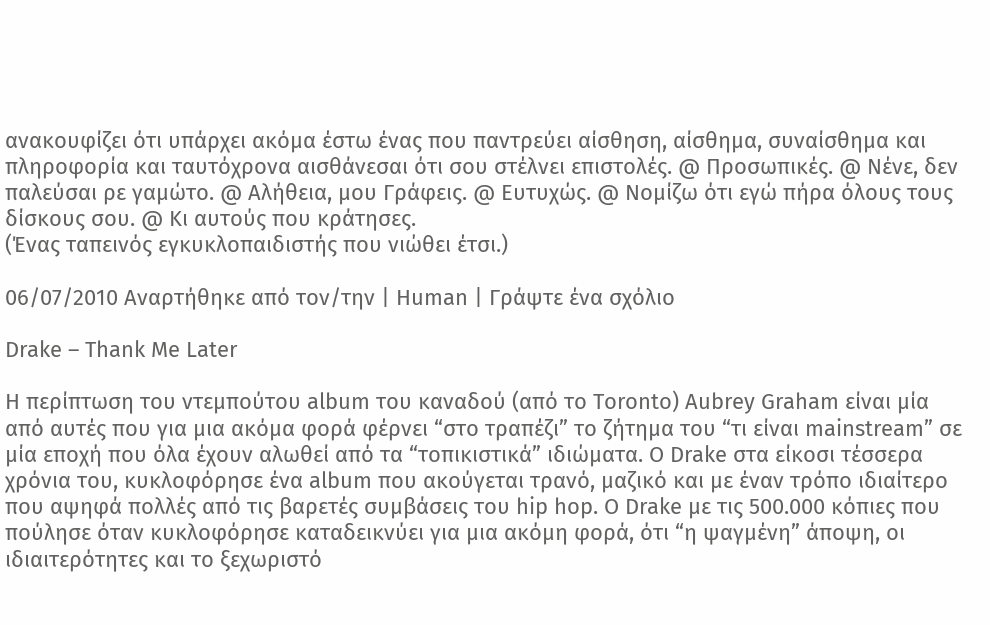ανακουφίζει ότι υπάρχει ακόμα έστω ένας που παντρεύει αίσθηση, αίσθημα, συναίσθημα και πληροφορία και ταυτόχρονα αισθάνεσαι ότι σου στέλνει επιστολές. @ Προσωπικές. @ Νένε, δεν παλεύσαι ρε γαμώτο. @ Αλήθεια, μου Γράφεις. @ Ευτυχώς. @ Νομίζω ότι εγώ πήρα όλους τους δίσκους σου. @ Κι αυτούς που κράτησες.
(Ένας ταπεινός εγκυκλοπαιδιστής που νιώθει έτσι.)

06/07/2010 Αναρτήθηκε από τον/την | Human | Γράψτε ένα σχόλιο

Drake – Thank Me Later

H περίπτωση του ντεμπούτου album του καναδού (από το Toronto) Aubrey Graham είναι μία από αυτές που για μια ακόμα φορά φέρνει “στο τραπέζι” το ζήτημα του “τι είναι mainstream” σε μία εποχή που όλα έχουν αλωθεί από τα “τοπικιστικά” ιδιώματα. Ο Drake στα είκοσι τέσσερα χρόνια του, κυκλοφόρησε ένα album που ακούγεται τρανό, μαζικό και με έναν τρόπο ιδιαίτερο που αψηφά πολλές από τις βαρετές συμβάσεις του hip hop. Ο Drake με τις 500.000 κόπιες που πούλησε όταν κυκλοφόρησε καταδεικνύει για μια ακόμη φορά, ότι “η ψαγμένη” άποψη, οι ιδιαιτερότητες και το ξεχωριστό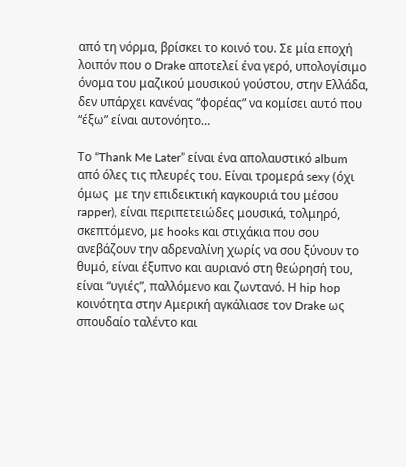από τη νόρμα, βρίσκει το κοινό του. Σε μία εποχή λοιπόν που ο Drake αποτελεί ένα γερό, υπολογίσιμο όνομα του μαζικού μουσικού γούστου, στην Ελλάδα, δεν υπάρχει κανένας “φορέας” να κομίσει αυτό που “έξω” είναι αυτονόητο…

Το “Thank Me Later” είναι ένα απολαυστικό album από όλες τις πλευρές του. Είναι τρομερά sexy (όχι όμως  με την επιδεικτική καγκουριά του μέσου rapper), είναι περιπετειώδες μουσικά, τολμηρό, σκεπτόμενο, με hooks και στιχάκια που σου ανεβάζουν την αδρεναλίνη χωρίς να σου ξύνουν το θυμό, είναι έξυπνο και αυριανό στη θεώρησή του, είναι “υγιές”, παλλόμενο και ζωντανό. Η hip hop κοινότητα στην Αμερική αγκάλιασε τον Drake ως σπουδαίο ταλέντο και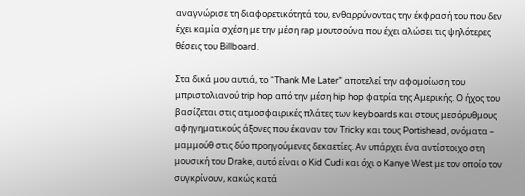αναγνώρισε τη διαφορετικότητά του, ενθαρρύνοντας την έκφρασή του που δεν έχει καμία σχέση με την μέση rap μουτσούνα που έχει αλώσει τις ψηλότερες θέσεις του Billboard.

Στα δικά μου αυτιά, το “Thank Me Later” αποτελεί την αφομοίωση του μπριστολιανού trip hop από την μέση hip hop φατρία της Αμερικής. Ο ήχος του βασίζεται στις ατμοσφαιρικές πλάτες των keyboards και στους μεσόρυθμους αφηγηματικούς άξονες που έκαναν τον Tricky και τους Portishead, ονόματα – μαμμούθ στις δύο προηγούμενες δεκαετίες. Αν υπάρχει ένα αντίστοιχο στη μουσική του Drake, αυτό είναι ο Kid Cudi και όχι ο Kanye West με τον οποίο τον συγκρίνουν, κακώς κατά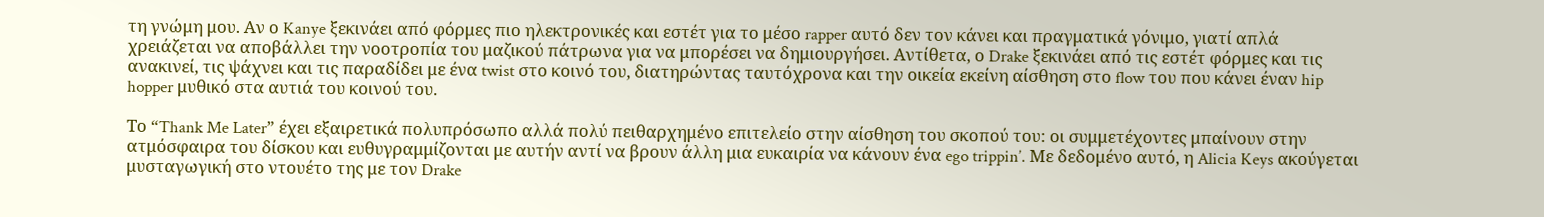τη γνώμη μου. Αν ο Kanye ξεκινάει από φόρμες πιο ηλεκτρονικές και εστέτ για το μέσο rapper αυτό δεν τον κάνει και πραγματικά γόνιμο, γιατί απλά χρειάζεται να αποβάλλει την νοοτροπία του μαζικού πάτρωνα για να μπορέσει να δημιουργήσει. Αντίθετα, ο Drake ξεκινάει από τις εστέτ φόρμες και τις ανακινεί, τις ψάχνει και τις παραδίδει με ένα twist στο κοινό του, διατηρώντας ταυτόχρονα και την οικεία εκείνη αίσθηση στο flow του που κάνει έναν hip hopper μυθικό στα αυτιά του κοινού του.

Το “Thank Me Later” έχει εξαιρετικά πολυπρόσωπο αλλά πολύ πειθαρχημένο επιτελείο στην αίσθηση του σκοπού του: οι συμμετέχοντες μπαίνουν στην ατμόσφαιρα του δίσκου και ευθυγραμμίζονται με αυτήν αντί να βρουν άλλη μια ευκαιρία να κάνουν ένα ego trippin’. Με δεδομένο αυτό, η Alicia Keys ακούγεται μυσταγωγική στο ντουέτο της με τον Drake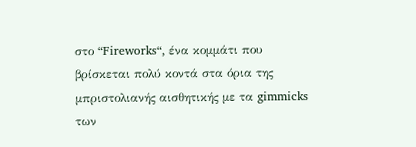στο “Fireworks“, ένα κομμάτι που βρίσκεται πολύ κοντά στα όρια της μπριστολιανής αισθητικής με τα gimmicks των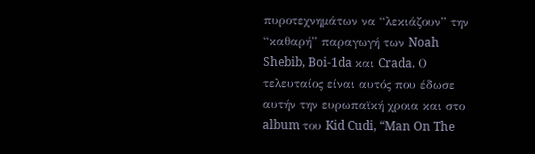πυροτεχνημάτων να “λεκιάζουν” την “καθαρή” παραγωγή των Noah Shebib, Boi-1da και Crada. Ο τελευταίος είναι αυτός που έδωσε αυτήν την ευρωπαϊκή χροια και στο album του Kid Cudi, “Man On The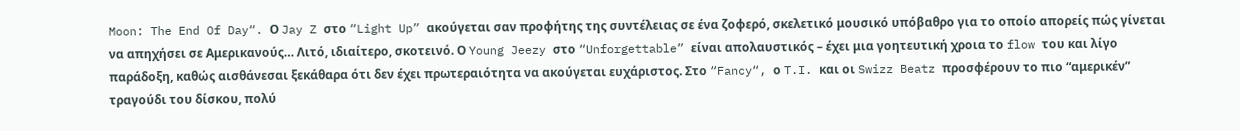Moon: The End Of Day“. Ο Jay Z στο “Light Up” ακούγεται σαν προφήτης της συντέλειας σε ένα ζοφερό, σκελετικό μουσικό υπόβαθρο για το οποίο απορείς πώς γίνεται να απηχήσει σε Αμερικανούς… Λιτό, ιδιαίτερο, σκοτεινό. Ο Young Jeezy στο “Unforgettable” είναι απολαυστικός – έχει μια γοητευτική χροια το flow του και λίγο παράδοξη, καθώς αισθάνεσαι ξεκάθαρα ότι δεν έχει πρωτεραιότητα να ακούγεται ευχάριστος. Στο “Fancy“, ο T.I. και οι Swizz Beatz προσφέρουν το πιο “αμερικέν” τραγούδι του δίσκου, πολύ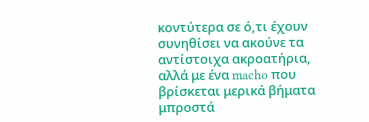κοντύτερα σε ό,τι έχουν συνηθίσει να ακούνε τα αντίστοιχα ακροατήρια, αλλά με ένα macho που βρίσκεται μερικά βήματα μπροστά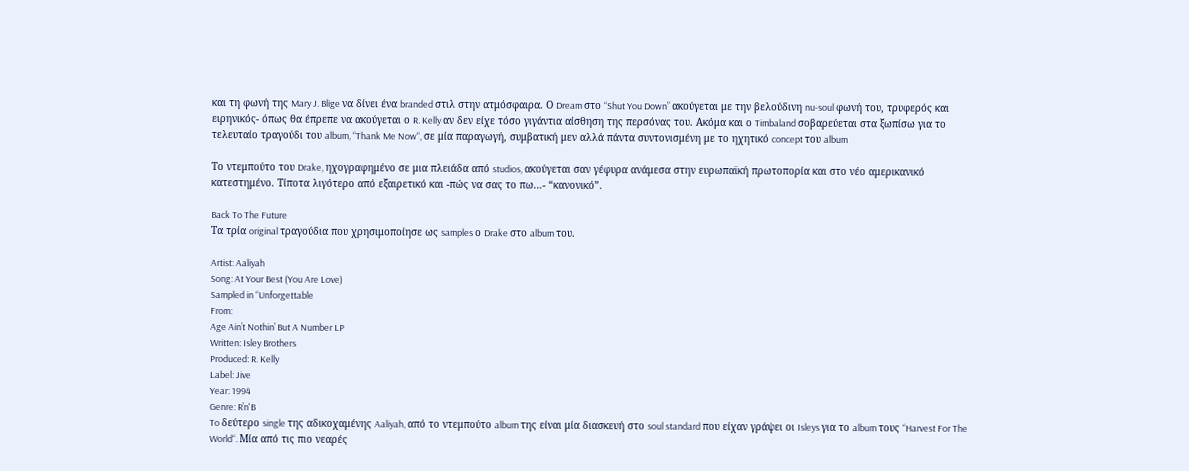και τη φωνή της Mary J. Blige να δίνει ένα branded στιλ στην ατμόσφαιρα. Ο Dream στο “Shut You Down” ακούγεται με την βελούδινη nu-soul φωνή του, τρυφερός και ειρηνικός- όπως θα έπρεπε να ακούγεται ο R. Kelly αν δεν είχε τόσο γιγάντια αίσθηση της περσόνας του. Ακόμα και ο Timbaland σοβαρεύεται στα ξωπίσω για το τελευταίο τραγούδι του album, “Thank Me Now“, σε μία παραγωγή, συμβατική μεν αλλά πάντα συντονισμένη με το ηχητικό concept του album

Το ντεμπούτο του Drake, ηχογραφημένο σε μια πλειάδα από studios, ακούγεται σαν γέφυρα ανάμεσα στην ευρωπαϊκή πρωτοπορία και στο νέο αμερικανικό κατεστημένο. Τίποτα λιγότερο από εξαιρετικό και -πώς να σας το πω…- “κανονικό”.

Back To The Future
Τα τρία original τραγούδια που χρησιμοποίησε ως samples ο Drake στο album του.

Artist: Aaliyah
Song: At Your Best (You Are Love)
Sampled in “Unforgettable
From:
Age Ain’t Nothin’ But A Number LP
Written: Isley Brothers
Produced: R. Kelly
Label: Jive
Year: 1994
Genre: R’n'B
To δεύτερο single της αδικοχαμένης Aaliyah, από το ντεμπούτο album της είναι μία διασκευή στο soul standard που είχαν γράψει οι Isleys για το album τους “Harvest For The World“. Μία από τις πιο νεαρές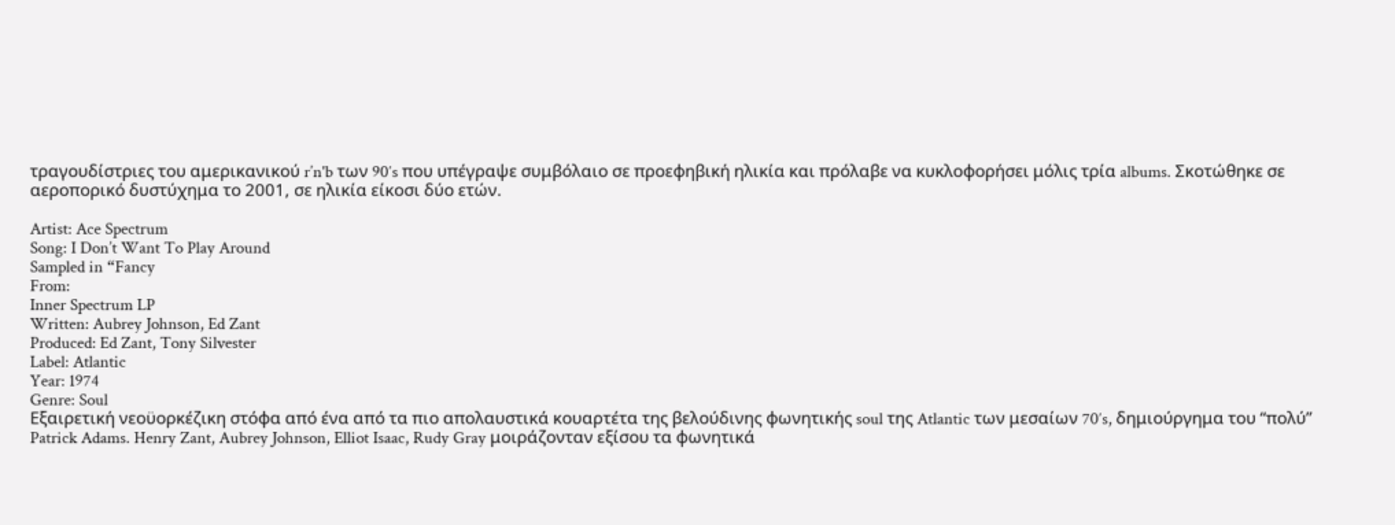τραγουδίστριες του αμερικανικού r’n'b των 90′s που υπέγραψε συμβόλαιο σε προεφηβική ηλικία και πρόλαβε να κυκλοφορήσει μόλις τρία albums. Σκοτώθηκε σε αεροπορικό δυστύχημα το 2001, σε ηλικία είκοσι δύο ετών.

Artist: Ace Spectrum
Song: I Don’t Want To Play Around
Sampled in “Fancy
From:
Inner Spectrum LP
Written: Aubrey Johnson, Ed Zant
Produced: Ed Zant, Tony Silvester
Label: Atlantic
Year: 1974
Genre: Soul
Εξαιρετική νεοϋορκέζικη στόφα από ένα από τα πιο απολαυστικά κουαρτέτα της βελούδινης φωνητικής soul της Atlantic των μεσαίων 70′s, δημιούργημα του “πολύ” Patrick Adams. Henry Zant, Aubrey Johnson, Elliot Isaac, Rudy Gray μοιράζονταν εξίσου τα φωνητικά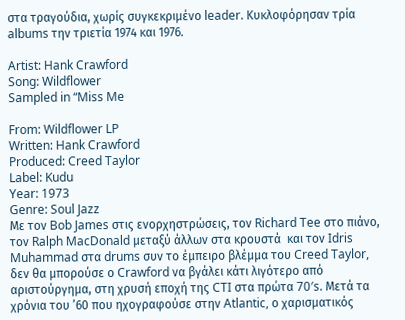στα τραγούδια, χωρίς συγκεκριμένο leader. Κυκλοφόρησαν τρία albums την τριετία 1974 και 1976.

Artist: Hank Crawford
Song: Wildflower
Sampled in “Miss Me

From: Wildflower LP
Written: Hank Crawford
Produced: Creed Taylor
Label: Kudu
Year: 1973
Genre: Soul Jazz
Mε τον Bob James στις ενορχηστρώσεις, τον Richard Tee στο πιάνο, τον Ralph MacDonald μεταξύ άλλων στα κρουστά  και τον Idris Muhammad στα drums συν το έμπειρο βλέμμα του Creed Taylor, δεν θα μπορούσε ο Crawford να βγάλει κάτι λιγότερο από αριστούργημα, στη χρυσή εποχή της CTI στα πρώτα 70′s. Μετά τα χρόνια του ’60 που ηχογραφούσε στην Atlantic, ο χαρισματικός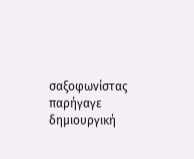σαξοφωνίστας παρήγαγε δημιουργική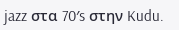jazz στα 70′s στην Kudu.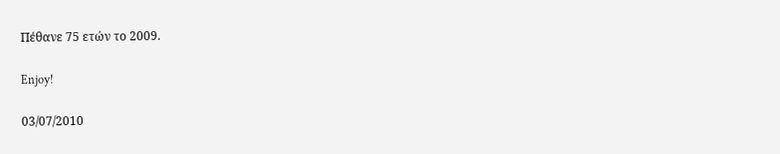Πέθανε 75 ετών το 2009.

Enjoy!

03/07/2010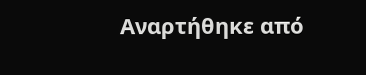Αναρτήθηκε από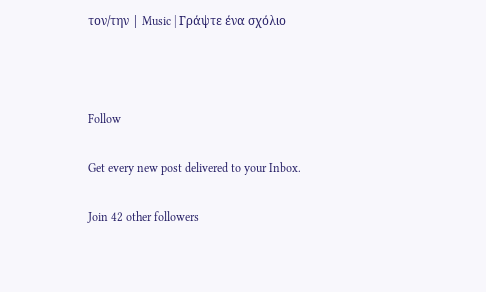τον/την | Music | Γράψτε ένα σχόλιο



Follow

Get every new post delivered to your Inbox.

Join 42 other followers